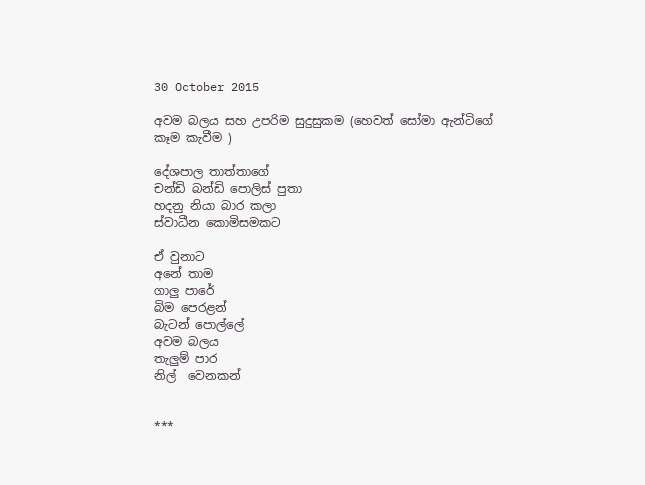30 October 2015

අවම බලය සහ උපරිම සුදුසුකම (හෙවත් සෝමා ඇන්ටිගේ කෑම කැවීම )

දේශපාල තාත්තාගේ
චන්ඩි බන්ඩි පොලිස් පුතා
හදනු නියා බාර කලා
ස්වාධීන කොමිසමකට

ඒ වුනාට
අනේ තාම
ගාලු පාරේ
බිම පෙරළන්
බැටන් පොල්ලේ
අවම බලය
තැලුම් පාර
නිල්  වෙනකන්


***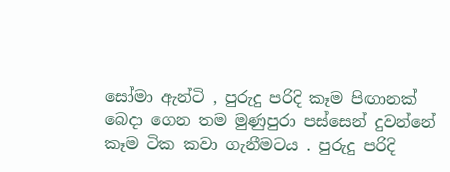සෝමා ඇන්ටි , පුරුදු පරිදි කෑම පිඟානක් බෙදා ගෙන තම මුණුපුරා පස්සෙන් දුවන්නේ කෑම ටික කවා ගැනීමටය . පුරුදු පරිදි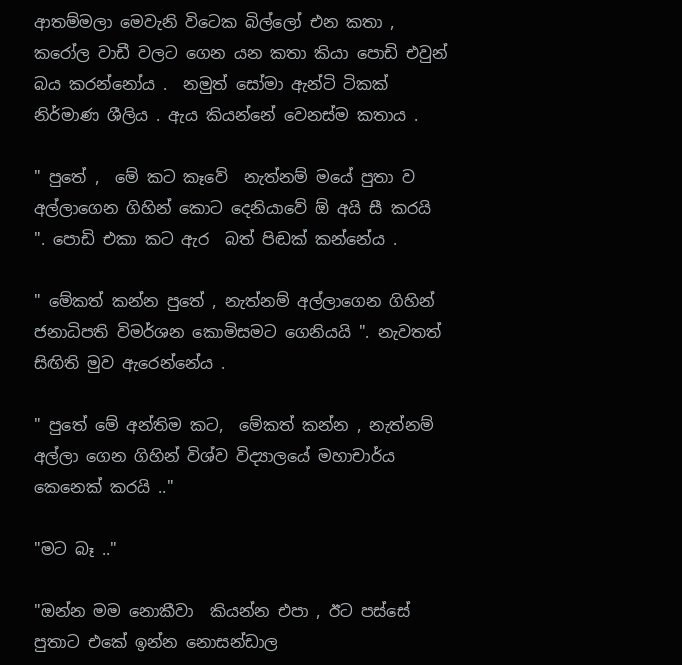ආතම්මලා මෙවැනි විටෙක බිල්ලෝ එන කතා , කරෝල වාඩී වලට ගෙන යන කතා කියා පොඩි එවුන් බය කරන්නෝය .  නමුත් සෝමා ඇන්ටි ටිකක් නිර්මාණ ශීලිය . ඇය කියන්නේ වෙනස්ම කතාය .

" පුතේ ,  මේ කට කෑවේ  නැත්නම් මයේ පුතා ව අල්ලාගෙන ගිහින් කොට දෙනියාවේ ඕ අයි සී කරයි ". පොඩි එකා කට ඇර  බත් පිඬක් කන්නේය .

" මේකත් කන්න පුතේ , නැත්නම් අල්ලාගෙන ගිහින් ජනාධිපති විමර්ශන කොමිසමට ගෙනියයි ". නැවතත් සිඟිති මුව ඇරෙන්නේය .

" පුතේ මේ අන්තිම කට,  මේකත් කන්න , නැත්නම් අල්ලා ගෙන ගිහින් විශ්ව විද්‍යාලයේ මහාචාර්ය කෙනෙක් කරයි .."

"මට බෑ .."

"ඔන්න මම නොකීවා  කියන්න එපා , ඊට පස්සේ පුතාට එකේ ඉන්න නොසන්ඩාල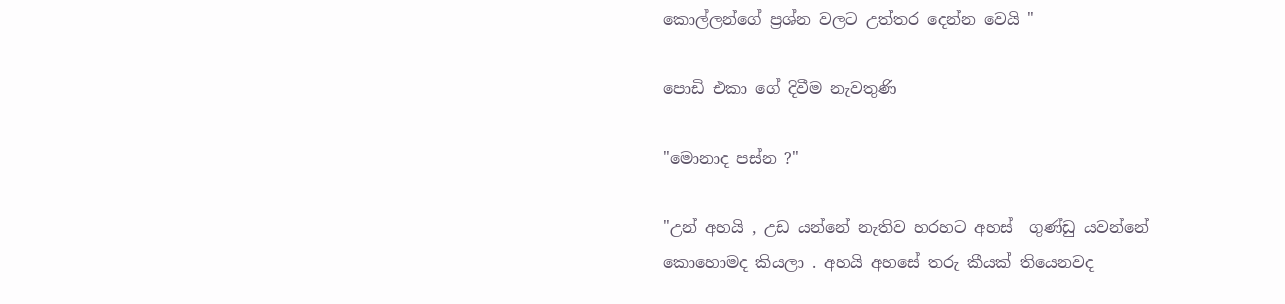කොල්ලන්ගේ ප්‍රශ්න වලට උත්තර දෙන්න වෙයි "

පොඩි එකා ගේ දිවීම නැවතුණි

"මොනාද පස්න ?"

"උන් අහයි , උඩ යන්නේ නැතිව හරහට අහස්  ගුණ්ඩු යවන්නේ කොහොමද කියලා . අහයි අහසේ තරු කීයක් තියෙනවද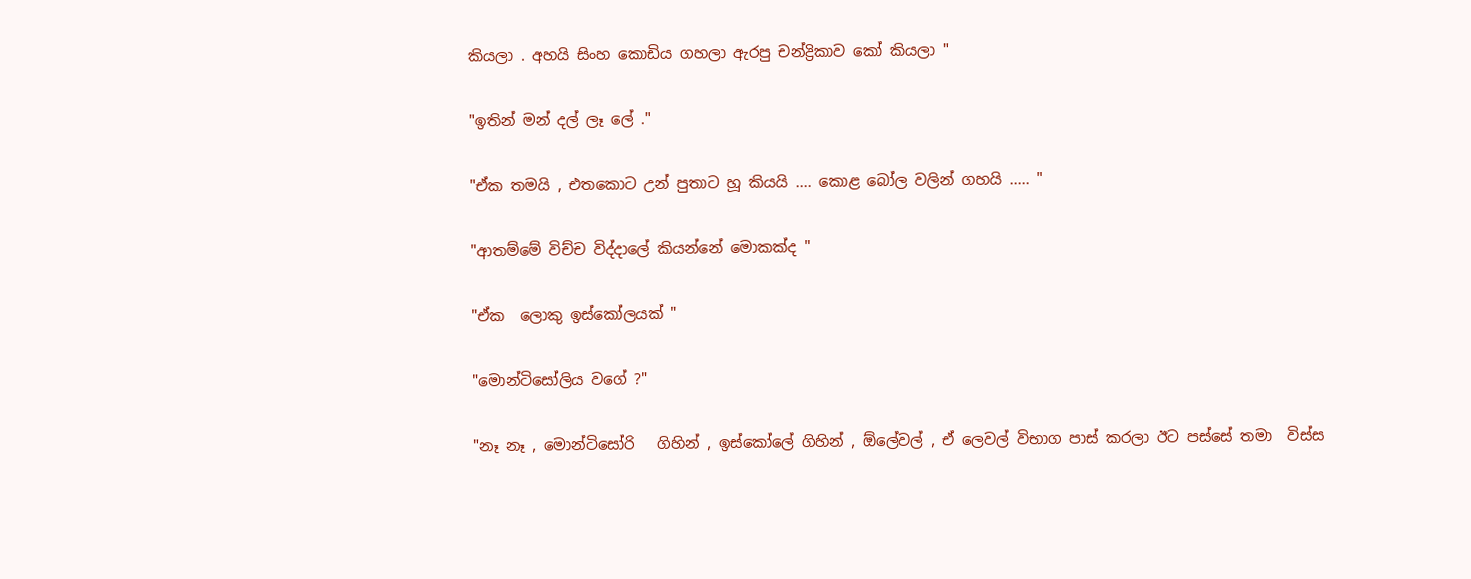කියලා . අහයි සිංහ කොඩිය ගහලා ඇරපු චන්ද්‍රිකාව කෝ කියලා "

"ඉතින් මන් දල් ලෑ ලේ ."

"ඒක තමයි , එතකොට උන් පුතාට හූ කියයි .... කොළ බෝල වලින් ගහයි ..... "

"ආතම්මේ විච්ච විද්දාලේ කියන්නේ මොකක්ද "

"ඒක  ලොකු ඉස්කෝලයක් "

"මොන්ටිසෝලිය වගේ ?"

"නෑ නෑ , මොන්ටිසෝරි   ගිහින් , ඉස්කෝලේ ගිහින් , ඕලේවල් , ඒ ලෙවල් විභාග පාස් කරලා ඊට පස්සේ තමා  විස්ස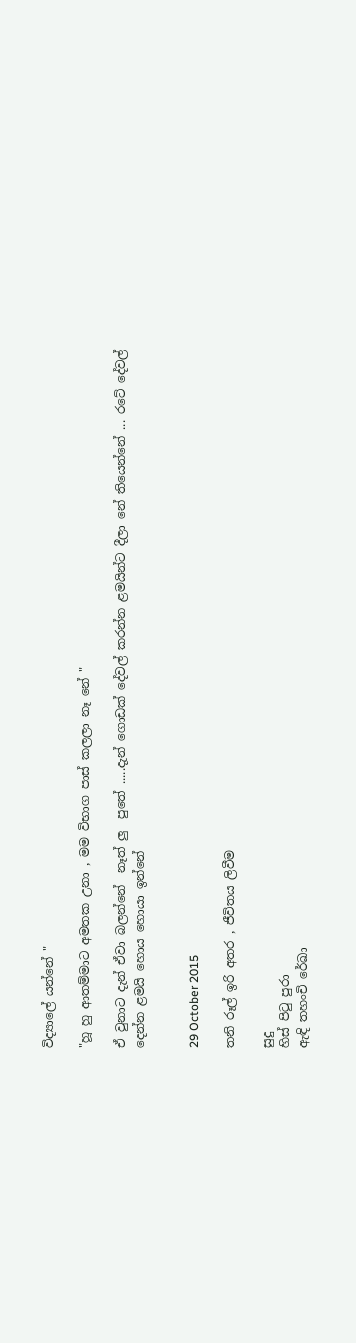විද්‍යාලේ යන්නේ "

"හූ හු ආතම්මාට අමතක උනා , මම විභාග පාස් කලලා නෑ නේ "

ඒ වුනාට දැන් ඒවා බලන්නේ  නෑත් ලු  පුතේ .....දැන් ගොඩක් දේවල් කරන්න ළමයින්ට දීලා නේ තියෙන්නේ ... රටේ දේවල් දෙන්න ළමයි හොය හොයා ඉන්නේ


29 October 2015

තනි රූල් ඉරි අතර , ජීවිතය ලිවීම

සුදු
හිස් පිටු පුරා
ඇඳි තහංචි රේඛා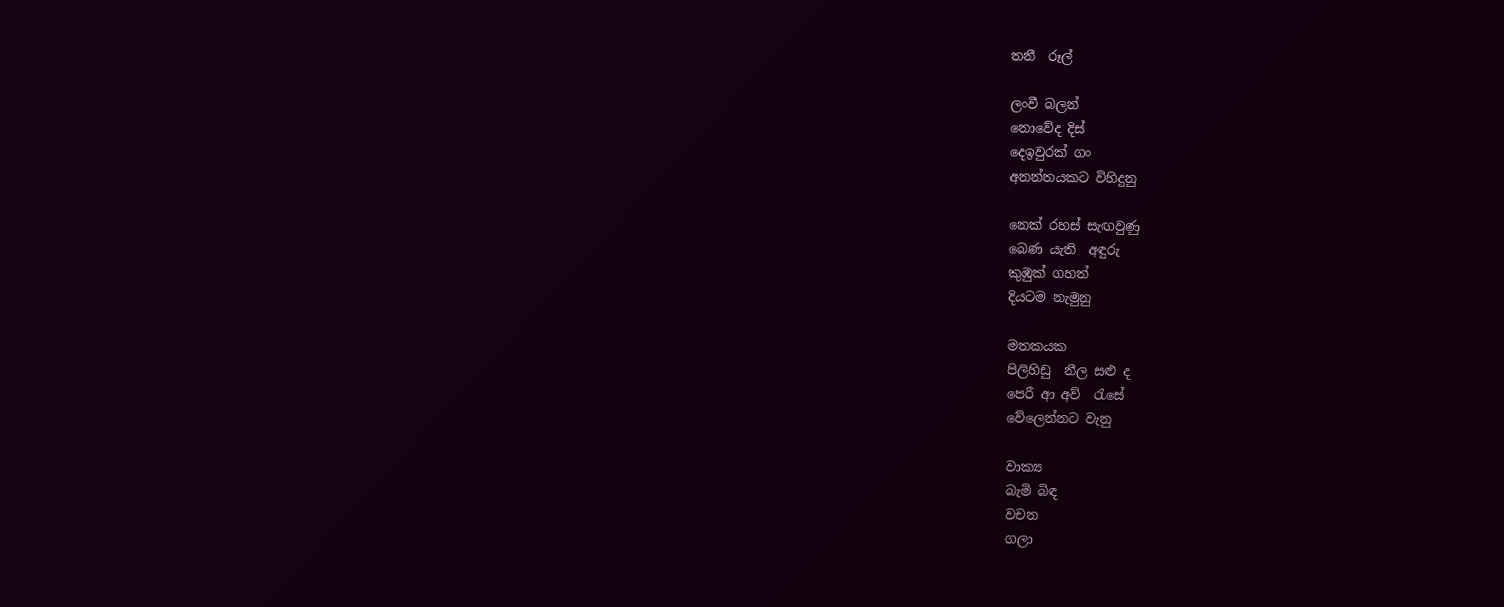තනී  රූල්

ලංවී බලන්
නොවේද දිස්
දෙඉවුරක් ගං
අනන්තයකට විහිදුනු

නෙක් රහස් සැඟවුණු
බෙණ යැති  අඳුරු
කුඹුක් ගහත්
දියටම නැමුනු

මතකයක
පිලිහිඩු  නීල සළු ද
පෙරී ආ අව්  රැසේ
වේලෙන්නට වැනු

වාක්‍ය
බැමි බිඳ
වචන
ගලා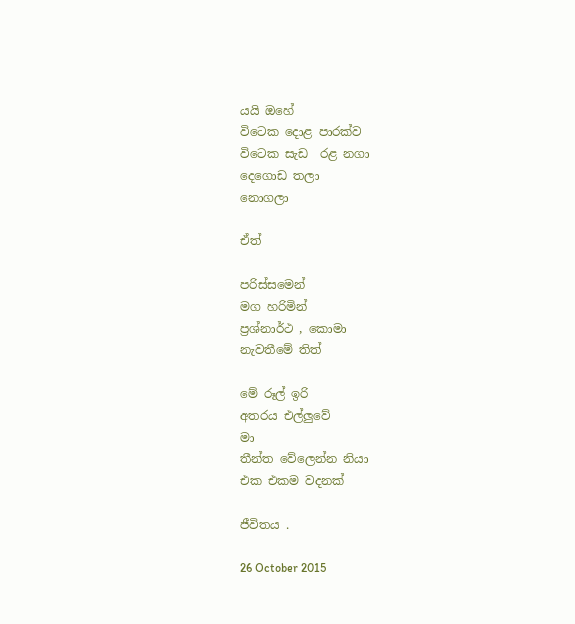යයි ඔහේ
විටෙක දොළ පාරක්ව
විටෙක සැඩ  රළ නගා
දෙගොඩ තලා
නොගලා

ඒත්

පරිස්සමෙන්
මග හරිමින්
ප්‍රශ්නාර්ථ , කොමා
නැවතීමේ තිත්

මේ රූල් ඉරි
අතරය එල්ලුවේ
මා
තීන්ත වේලෙන්න නියා
එක එකම වදනක්

ජීවිතය .

26 October 2015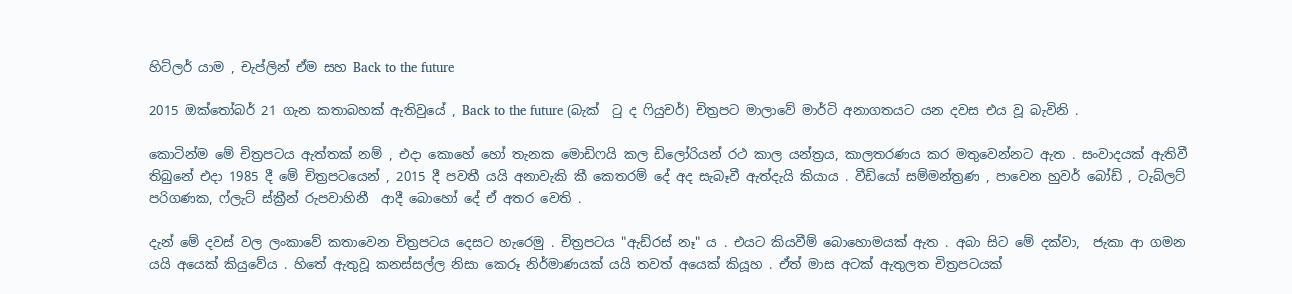හිට්ලර් යාම , චැප්ලින් ඒම සහ Back to the future

2015 ඔක්තෝබර් 21 ගැන කතාබහක් ඇතිවුයේ , Back to the future (බැක්  ටු ද ෆියුචර්) චිත්‍රපට මාලාවේ මාර්ටි අනාගතයට යන දවස එය වූ බැවිනි .

කොටින්ම මේ චිත්‍රපටය ඇත්තක් නම් , එදා කොහේ හෝ තැනක මොඩිෆයි කල ඩිලෝරියන් රථ කාල යන්ත්‍රය, කාලතරණය කර මතුවෙන්නට ඇත . සංවාදයක් ඇතිවී තිබුනේ එදා 1985 දී මේ චිත්‍රපටයෙන් , 2015 දී පවතී යයි අනාවැකි කී කෙතරම් දේ අද සැබෑවී ඇත්දැයි කියාය . වීඩියෝ සම්මන්ත්‍රණ , පාවෙන හුවර් බෝඩ් , ටැබ්ලට් පරිගණක, ෆ්ලැට් ස්ක්‍රීන් රුපවාහිනී  ආදී බොහෝ දේ ඒ අතර වෙති .

දැන් මේ දවස් වල ලංකාවේ කතාවෙන චිත්‍රපටය දෙසට හැරෙමු . චිත්‍රපටය "ඇඩ්රස් නෑ" ය . එයට කියවීම් බොහොමයක් ඇත . අබා සිට මේ දක්වා,  ජැකා ආ ගමන යයි අයෙක් කියුවේය . හිතේ ඇතුවූ කනස්සල්ල නිසා කෙරූ නිර්මාණයක් යයි තවත් අයෙක් කියූහ . ඒත් මාස අටක් ඇතුලත චිත්‍රපටයක්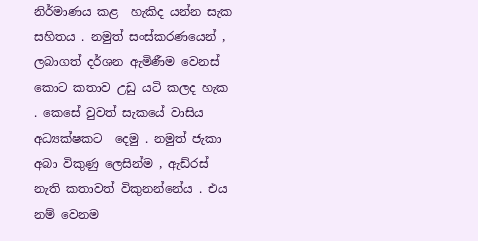නිර්මාණය කළ  හැකිද යන්න සැක  සහිතය . නමුත් සංස්කරණයෙන් , ලබාගත් දර්ශන ඇමිණීම වෙනස් කොට කතාව උඩු යටි කලද හැක . කෙසේ වුවත් සැකයේ වාසිය අධ්‍යක්ෂකට  දෙමු . නමුත් ජැකා අබා විකුණු ලෙසින්ම , ඇඩ්රස් නැති කතාවත් විකුනන්නේය . එය නම් වෙනම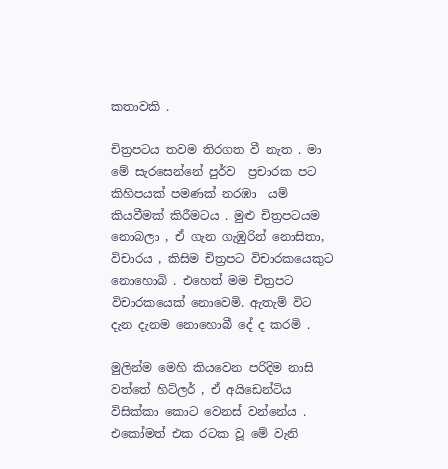කතාවකි .

චිත්‍රපටය තවම තිරගත වී නැත . මා මේ සැරසෙන්නේ පුර්ව  ප්‍රචාරක පට කිහිපයක් පමණක් නරඹා  යම් කියවීමක් කිරීමටය . මුළු චිත්‍රපටයම නොබලා , ඒ ගැන ගැඹුරින් නොසිතා,  විචාරය , කිසිම චිත්‍රපට විචාරකයෙකුට නොහොබි . එහෙත් මම චිත්‍රපට විචාරකයෙක් නොවෙමි. ඇතැම් විට දැන දැනම නොහොබී දේ ද කරමි .

මුලින්ම මෙහි කියවෙන පරිදිම නාසි වත්තේ හිට්ලර් , ඒ අයිඩෙන්ටිය විසික්කා කොට වෙනස් වන්නේය . එකෝමත් එක රටක වූ මේ වැනි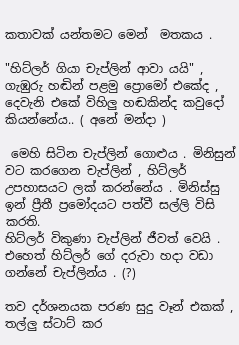කතාවක් යන්තමට මෙන්  මතකය .

"හිට්ලර් ගියා චැප්ලින් ආවා යයි" , ගැඹුරු හඬින් පළමු ප්‍රොමෝ එකේද , දෙවැනි එකේ විහිලු හඬකින්ද කවුදෝ කියන්නේය.. ( අනේ මන්දා )

 මෙහි සිටින චැප්ලින් ගොළුය . මිනිසුන් වට කරගෙන චැප්ලින් , හිට්ලර් උපහාසයට ලක් කරන්නේය . මිනිස්සු ඉන් ප්‍රීතී ප්‍රමෝදයට පත්වී සල්ලි විසි කරති.
හිට්ලර් විකුණා චැප්ලින් ජීවත් වෙයි . එහෙත් හිට්ලර් ගේ දරුවා හදා වඩා ගන්නේ චැප්ලින්ය . (?)

තව දර්ශනයක පරණ සුදු වෑන් එකක් , තල්ලු ස්ටාට් කර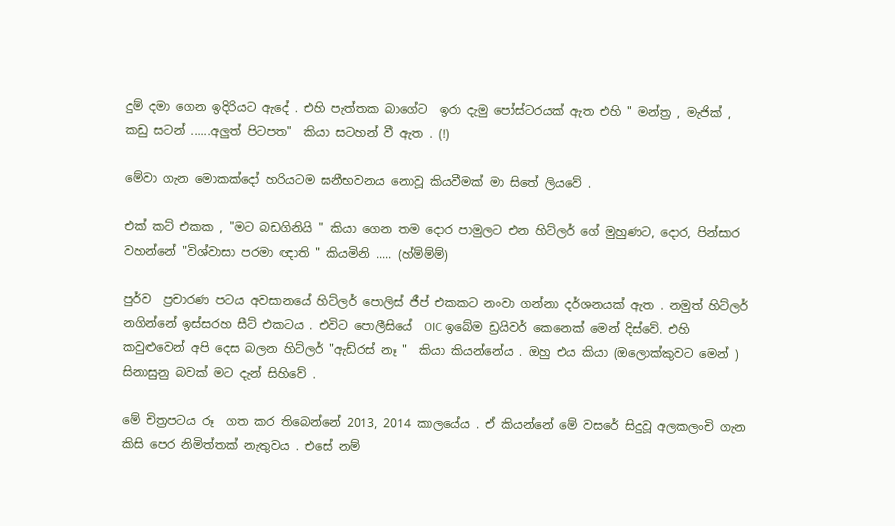දුම් දමා ගෙන ඉදිරියට ඇදේ . එහි පැත්තක බාගේට  ඉරා දැමු පෝස්ටරයක් ඇත එහි " මන්ත්‍ර , මැජික් , කඩු සටන් ......අලුත් පිටපත"  කියා සටහන් වී ඇත . (!)

මේවා ගැන මොකක්දෝ හරියටම ඝනීභවනය නොවූ කියවීමක් මා සිතේ ලියවේ .

එක් කට් එකක , "මට බඩගිනියි " කියා ගෙන තම දොර පාමුලට එන හිට්ලර් ගේ මුහුණට, දොර, පින්සාර වහන්නේ "විශ්වාසා පරමා ඥාති " කියමිනි ..... (හ්ම්ම්ම්)

පුර්ව  ප්‍රචාරණ පටය අවසානයේ හිට්ලර් පොලිස් ජීප් එකකට නංවා ගන්නා දර්ශනයක් ඇත . නමුත් හිට්ලර් නගින්නේ ඉස්සරහ සීට් එකටය . එවිට පොලීසියේ  OIC ඉබේම ඩ්‍රයිවර් කෙනෙක් මෙන් දිස්වේ. එහි කවුළුවෙන් අපි දෙස බලන හිට්ලර් "ඇඩ්රස් නෑ "  කියා කියන්නේය . ඔහු එය කියා (ඔලොක්කුවට මෙන් ) සිනාසුනු බවක් මට දැන් සිහිවේ .

මේ චිත්‍රපටය රූ  ගත කර තිබෙන්නේ 2013, 2014 කාලයේය . ඒ කියන්නේ මේ වසරේ සිදුවූ අලකලංචි ගැන කිසි පෙර නිමිත්තක් නැතුවය . එසේ නම්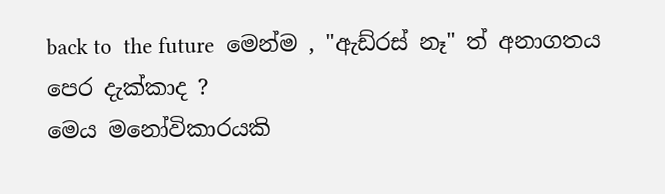back to  the future  මෙන්ම , "ඇඩ්රස් නෑ" ත් අනාගතය පෙර දැක්කාද ?
මෙය මනෝවිකාරයකි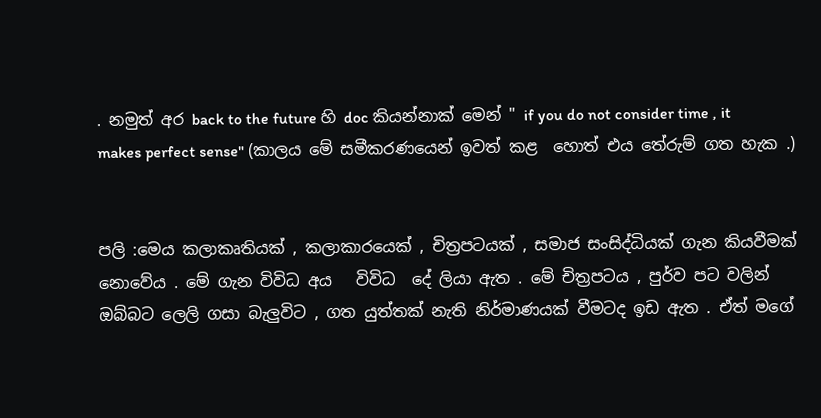. නමුත් අර back to the future හි doc කියන්නාක් මෙන් " if you do not consider time , it makes perfect sense" (කාලය මේ සමීකරණයෙන් ඉවත් කළ  හොත් එය තේරුම් ගත හැක .)


පලි :මෙය කලාකෘතියක් , කලාකාරයෙක් , චිත්‍රපටයක් , සමාජ සංසිද්ධියක් ගැන කියවීමක් නොවේය . මේ ගැන විවිධ අය   විවිධ  දේ ලියා ඇත . මේ චිත්‍රපටය , පුර්ව පට වලින් ඔබ්බට ලෙලි ගසා බැලුවිට , ගත යුත්තක් නැති නිර්මාණයක් වීමටද ඉඩ ඇත . ඒත් මගේ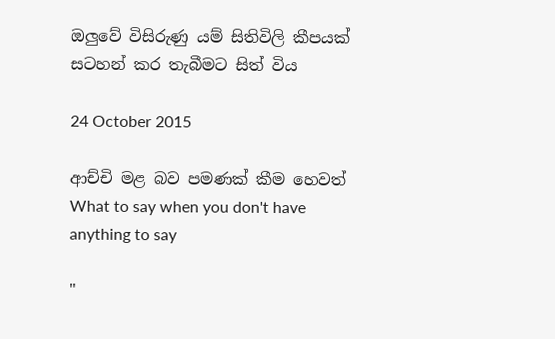ඔලුවේ විසිරුණු යම් සිතිවිලි කීපයක් සටහන් කර තැබීමට සිත් විය

24 October 2015

ආච්චි මළ බව පමණක් කීම හෙවත් What to say when you don't have anything to say

"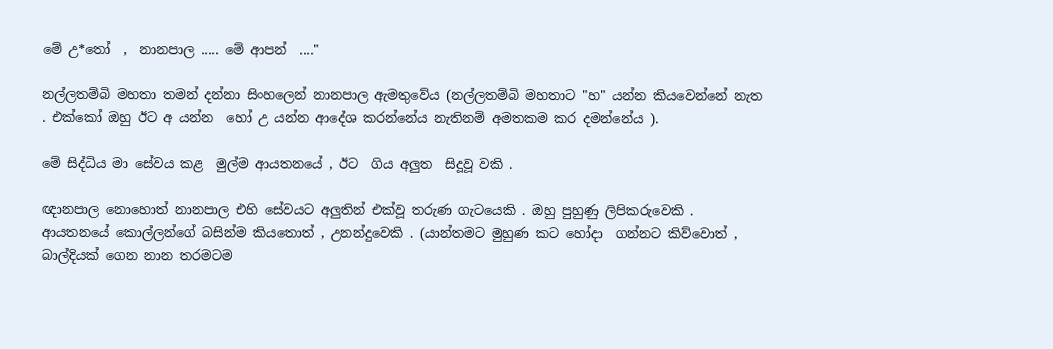මේ උ*තෝ  ,  නානපාල ..... මේ ආපන්  ...."

නල්ලතම්බි මහතා තමන් දන්නා සිංහලෙන් නානපාල ඇමතුවේය (නල්ලතම්බි මහතාට "හ" යන්න කියවෙන්නේ නැත . එක්කෝ ඔහු ඊට අ යන්න  හෝ උ යන්න ආදේශ කරන්නේය නැතිනම් අමතකම කර දමන්නේය ).

මේ සිද්ධිය මා සේවය කළ  මුල්ම ආයතනයේ , ඊට  ගිය අලුත  සිදූවූ වකි .

ඥානපාල නොහොත් නානපාල එහි සේවයට අලුතින් එක්වූ තරුණ ගැටයෙකි . ඔහු පුහුණු ලිපිකරුවෙකි .  ආයතනයේ කොල්ලන්ගේ බසින්ම කියතොත් , උනන්දුවෙකි . (යාන්තමට මුහුණ කට හෝදා  ගන්නට කිව්වොත් , බාල්දියක් ගෙන නාන තරමටම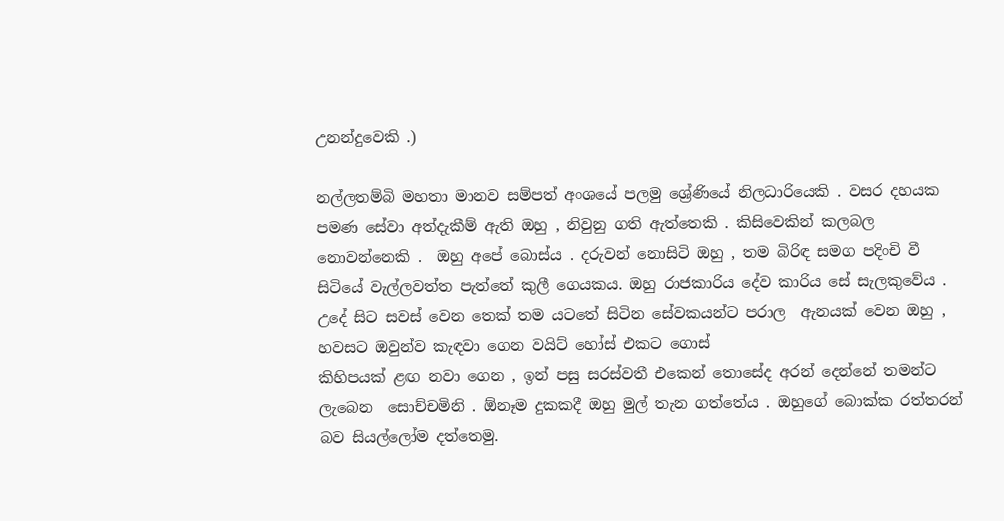උනන්දුවෙකි .)

නල්ලතම්බි මහතා මානව සම්පත් අංශයේ පලමු ශ්‍රේණියේ නිලධාරියෙකි . වසර දහයක පමණ සේවා අත්දැකීම් ඇති ඔහු , නිවුනු ගති ඇත්තෙකි . කිසිවෙකින් කලබල නොවන්නෙකි .  ඔහු අපේ බොස්ය . දරුවන් නොසිටි ඔහු , තම බිරිඳ සමග පදිංචි වී සිටියේ වැල්ලවත්ත පැත්තේ කුලී ගෙයකය. ඔහු රාජකාරිය දේව කාරිය සේ සැලකුවේය . උදේ සිට සවස් වෙන තෙක් තම යටතේ සිටින සේවකයන්ට පරාල  ඇනයක් වෙන ඔහු , හවසට ඔවුන්ව කැඳවා ගෙන වයිට් හෝස් එකට ගොස්
කිහිපයක් ළඟ නවා ගෙන , ඉන් පසු සරස්වතී එකෙන් තොසේද අරන් දෙන්නේ තමන්ට ලැබෙන  සොච්චමිනි . ඕනෑම දුකකදී ඔහු මුල් තැන ගත්තේය . ඔහුගේ බොක්ක රත්තරන් බව සියල්ලෝම දත්තෙමු.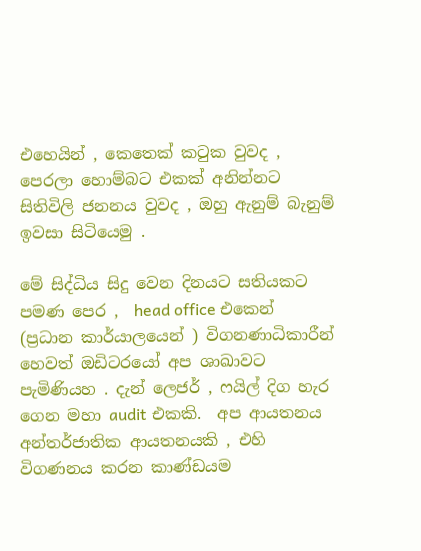එහෙයින් , කෙතෙක් කටුක වුවද , පෙරලා හොම්බට එකක් අනින්නට සිතිවිලි ජනනය වුවද , ඔහු ඇනුම් බැනුම් ඉවසා සිටියෙමු .

මේ සිද්ධිය සිදු වෙන දිනයට සතියකට පමණ පෙර ,  head office එකෙන් (ප්‍රධාන කාර්යාලයෙන් ) විගනණාධිකාරීන් හෙවත් ඔඩිටරයෝ අප ශාඛාවට පැමිණියහ . දැන් ලෙජර් , ෆයිල් දිග හැර ගෙන මහා audit එකකි.  අප ආයතනය අන්තර්ජාතික ආයතනයකි , එහි විගණනය කරන කාණ්ඩයම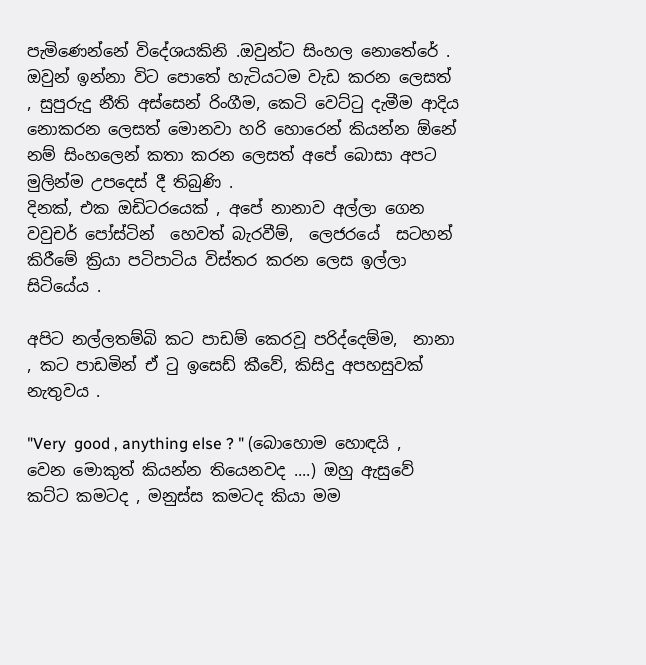පැමිණෙන්නේ විදේශයකිනි .ඔවුන්ට සිංහල නොතේරේ . ඔවුන් ඉන්නා විට පොතේ හැටියටම වැඩ කරන ලෙසත් , සුපුරුදු නීති අස්සෙන් රිංගීම, කෙටි වෙට්ටු දැමීම ආදිය නොකරන ලෙසත් මොනවා හරි හොරෙන් කියන්න ඕනේ නම් සිංහලෙන් කතා කරන ලෙසත් අපේ බොසා අපට මුලින්ම උපදෙස් දී තිබුණි .
දිනක්, එක ඔඩිටරයෙක් , අපේ නානාව අල්ලා ගෙන  වවුචර් පෝස්ටින්  හෙවත් බැරවීම්,  ලෙජරයේ  සටහන් කිරීමේ ක්‍රියා පටිපාටිය විස්තර කරන ලෙස ඉල්ලා සිටියේය .

අපිට නල්ලතම්බි කට පාඩම් කෙරවූ පරිද්දෙම්ම,  නානා , කට පාඩමින් ඒ ටු ඉසෙඩ් කීවේ, කිසිදු අපහසුවක් නැතුවය .

"Very  good , anything else ? " (බොහොම හොඳයි , වෙන මොකුත් කියන්න තියෙනවද ....) ඔහු ඇසුවේ කට්ට කමටද , මනුස්ස කමටද කියා මම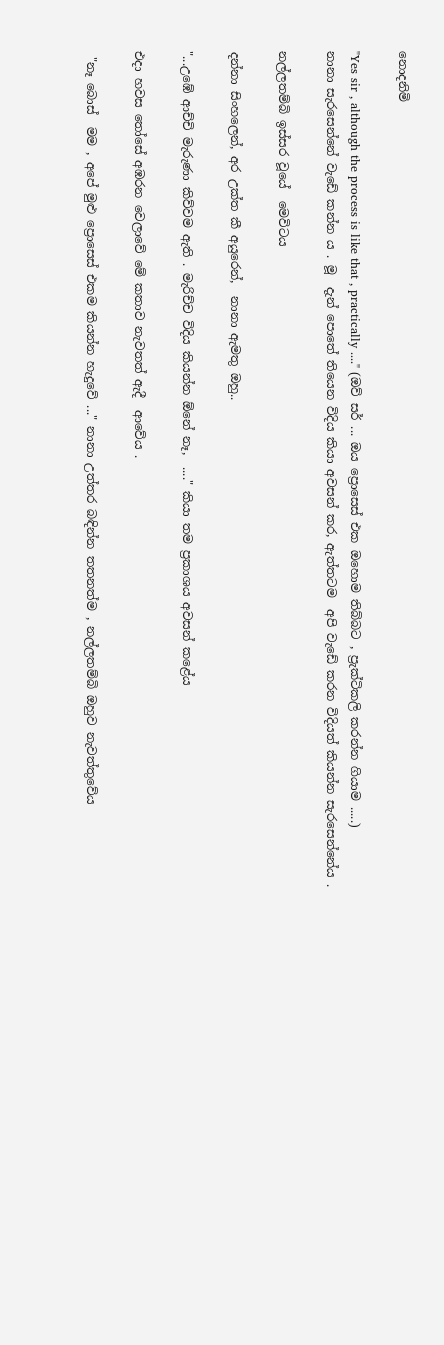නොදනිමි

"Yes sir , although the process is like that , practically ...." (ඔව් සර් ... ඔය ප්‍රොසෙස් එක ඔහොම තිබ්බට , ප්‍රැක්ටිකලි කරන්න ගියාම .....)
නානා සැරසෙන්නේ වැඩේ කන්න ය . මූ  දැන් පොතේ තියෙන විදිය කියා අවසන් කර, ඇත්තටම  අපි වැඩේ කරන විදියත් කියන්න සැරසෙන්නේය .

නල්ලතම්බි ඉස්සර වූයේ  මෙවිටය

දන්නා සිංහලෙන්, අර උක්ත කී අයුරෙන්,  නානා ඇමතු ඔහු..

"...උඹේ ආච්චි මැරුණා කිව්වම ඇති . මැරිච්ච විදිය කියන්න ඕනේ නෑ,  ...." කියා තම ප්‍රකාශය අවසන් කළේය

එදා හවස තෝසේ අඹරන වෙලාවේ මේ කතාව නැවතත් ඇදී  ආවේය .

 "නෑ බොස්  මම , අපේ මුළු ප්‍රොසෙස් එකම කියන්න හැදුවේ ..." නානා උත්තර බඳින්න තතනත්ම , නල්ලතම්බි ඔහුව නැවත්තුවේය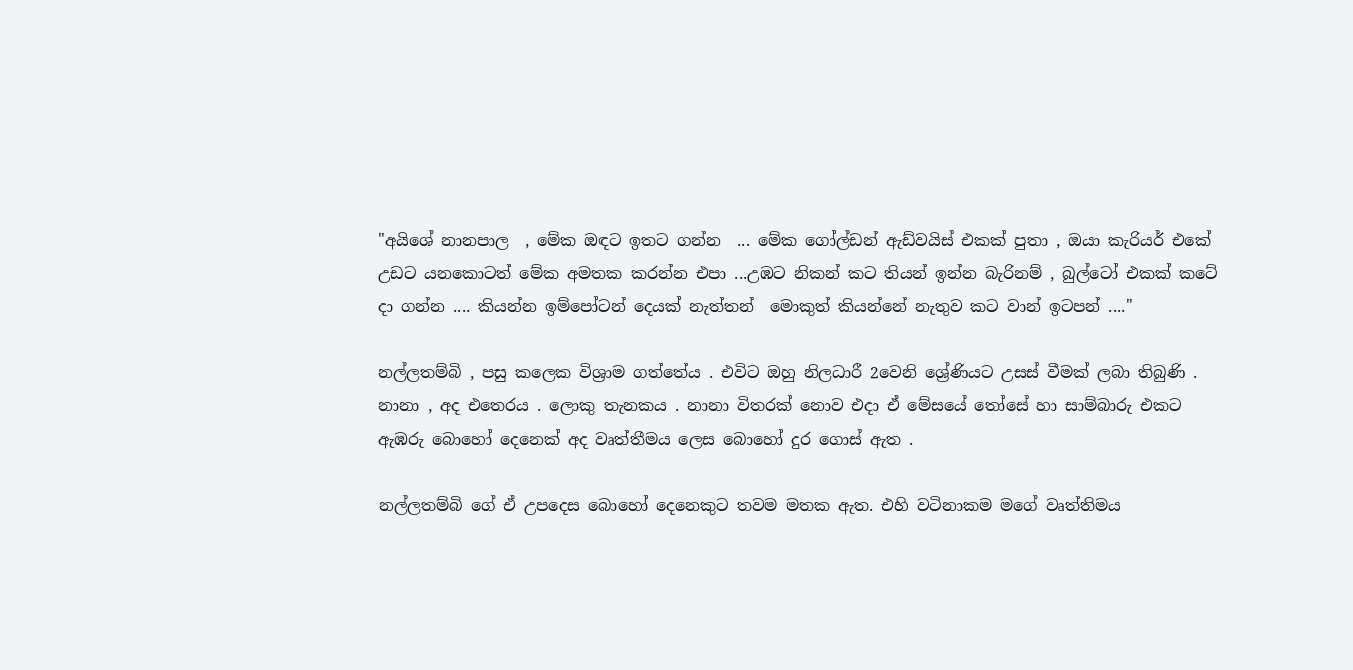"අයිශේ නානපාල  , මේක ඔඳට ඉතට ගන්න  ... මේක ගෝල්ඩන් ඇඩ්වයිස් එකක් පුතා , ඔයා කැරියර් එකේ උඩට යනකොටත් මේක අමතක කරන්න එපා ...උඹට නිකන් කට තියන් ඉන්න බැරිනම් , බුල්ටෝ එකක් කටේ දා ගන්න .... කියන්න ඉම්පෝටන් දෙයක් නැත්තන්  මොකුත් කියන්නේ නැතුව කට වාන් ඉටපන් ...."

නල්ලතම්බි , පසු කලෙක විශ්‍රාම ගත්තේය . එවිට ඔහු නිලධාරී 2වෙනි ශ්‍රේණියට උසස් වීමක් ලබා තිබුණි .
නානා , අද එතෙරය . ලොකු තැනකය . නානා විතරක් නොව එදා ඒ මේසයේ තෝසේ හා සාම්බාරු එකට ඇඹරු බොහෝ දෙනෙක් අද වෘත්තීමය ලෙස බොහෝ දුර ගොස් ඇත .

නල්ලතම්බි ගේ ඒ උපදෙස බොහෝ දෙනෙකුට තවම මතක ඇත. එහි වටිනාකම මගේ වෘත්තිමය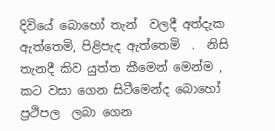දිවියේ බොහෝ තැන්  වලදී අත්දැක ඇත්තෙමි, පිළිපැද ඇත්තෙමි  .  නිසි තැනදී කිව යුත්ත කීමෙන් මෙන්ම , කට වසා ගෙන සිටීමෙන්ද බොහෝ ප්‍රථිපල  ලබා ගෙන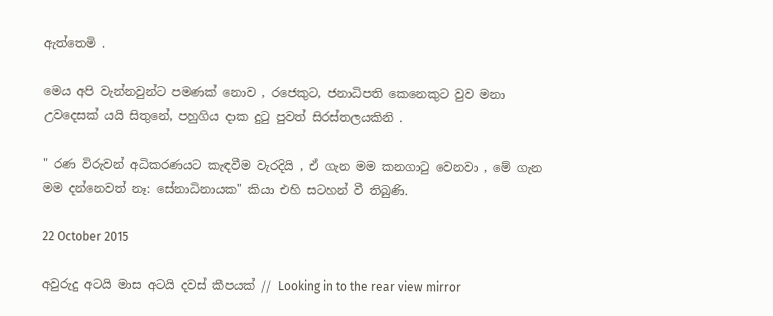ඇත්තෙමි .

මෙය අපි වැන්නවුන්ට පමණක් නොව , රජෙකුට, ජනාධිපති කෙනෙකුට වුව මනා උවදෙසක් යයි සිතුනේ, පහුගිය දාක දුටු පුවත් සිරස්තලයකිනි .

" රණ විරුවන් අධිකරණයට කැඳවීම වැරදියි , ඒ ගැන මම කනගාටු වෙනවා , මේ ගැන මම දන්නෙවත් නෑ: සේනාධිනායක" කියා එහි සටහන් වී තිබුණි.

22 October 2015

අවුරුදු අටයි මාස අටයි දවස් කීපයක් // Looking in to the rear view mirror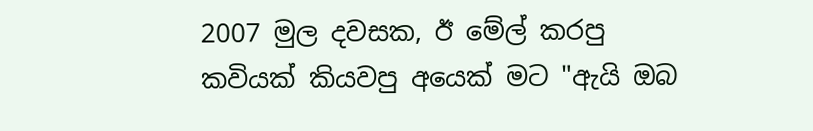2007 මුල දවසක, ඊ මේල් කරපු කවියක් කියවපු අයෙක් මට "ඇයි ඔබ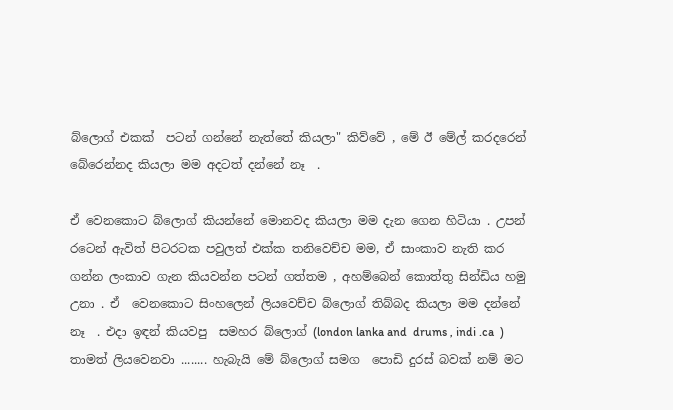බ්ලොග් එකක්  පටන් ගන්නේ නැත්තේ කියලා" කිව්වේ , මේ ඊ මේල් කරදරෙන් බේරෙන්නද කියලා මම අදටත් දන්නේ නෑ  .

ඒ වෙනකොට බ්ලොග් කියන්නේ මොනවද කියලා මම දැන ගෙන හිටියා . උපන් රටෙන් ඇවිත් පිටරටක පවුලත් එක්ක තනිවෙච්ච මම, ඒ සාංකාව නැති කර ගන්න ලංකාව ගැන කියවන්න පටන් ගත්තම , අහම්බෙන් කොත්තු සින්ඩිය හමු උනා . ඒ  වෙනකොට සිංහලෙන් ලියවෙච්ච බ්ලොග් තිබ්බද කියලා මම දන්නේ නෑ  . එදා ඉඳන් කියවපු  සමහර බ්ලොග් (london lanka and  drums , indi .ca  ) තාමත් ලියවෙනවා ........ හැබැයි මේ බ්ලොග් සමග  පොඩි දුරස් බවක් නම් මට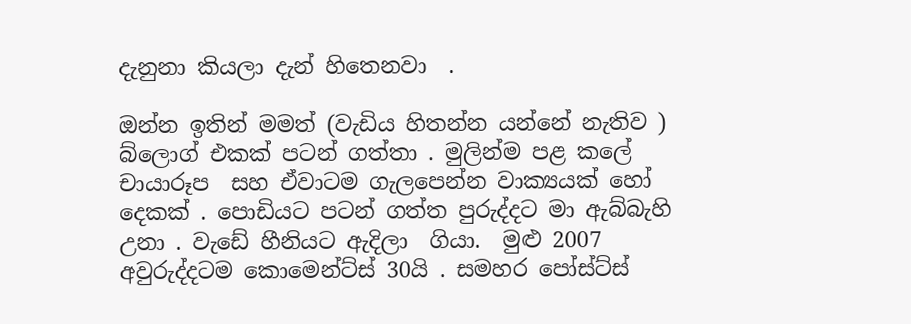දැනුනා කියලා දැන් හිතෙනවා  .

ඔන්න ඉතින් මමත් (වැඩිය හිතන්න යන්නේ නැතිව ) බ්ලොග් එකක් පටන් ගත්තා . මුලින්ම පළ කලේ චායාරූප  සහ ඒවාටම ගැලපෙන්න වාක්‍යයක් හෝ දෙකක් . පොඩියට පටන් ගත්ත පුරුද්දට මා ඇබ්බැහි උනා . වැඩේ හීනියට ඇදිලා  ගියා.  මුළු 2007 අවුරුද්දටම කොමෙන්ට්ස් 30යි . සමහර පෝස්ට්ස්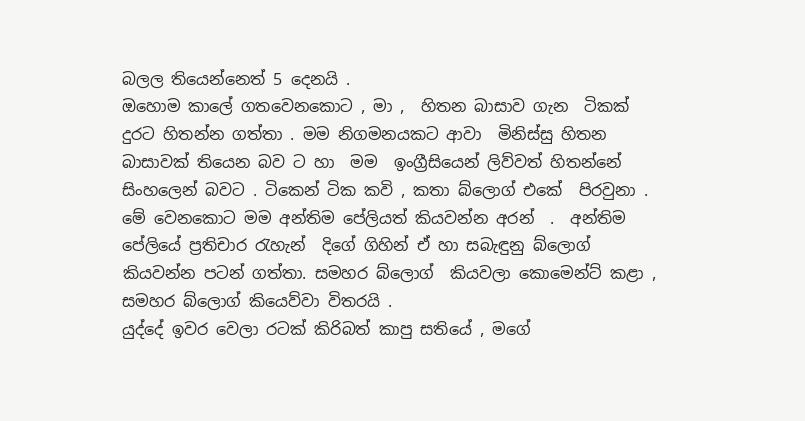බලල තියෙන්නෙත් 5 දෙනයි .
ඔහොම කාලේ ගතවෙනකොට , මා ,  හිතන බාසාව ගැන  ටිකක් දුරට හිතන්න ගත්තා . මම නිගමනයකට ආවා  මිනිස්සු හිතන බාසාවක් තියෙන බව ට හා  මම  ඉංග්‍රීසියෙන් ලිව්වත් හිතන්නේ සිංහලෙන් බවට . ටිකෙන් ටික කවි , කතා බ්ලොග් එකේ  පිරවුනා . මේ වෙනකොට මම අන්තිම පේලියත් කියවන්න අරන්  .  අන්තිම පේලියේ ප්‍රතිචාර රැහැන්  දිගේ ගිහින් ඒ හා සබැඳුනු බ්ලොග් කියවන්න පටන් ගත්තා. සමහර බ්ලොග්  කියවලා කොමෙන්ට් කළා , සමහර බ්ලොග් කියෙව්වා විතරයි .
යුද්දේ ඉවර වෙලා රටක් කිරිබත් කාපු සතියේ , මගේ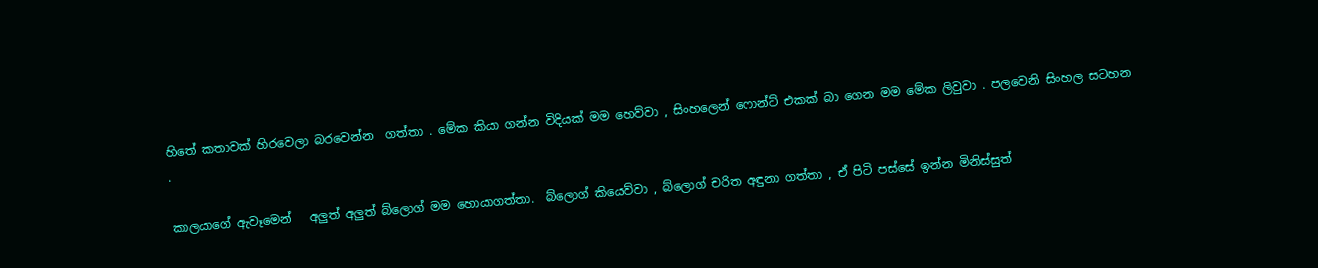හිතේ කතාවක් හිරවෙලා බරවෙන්න  ගත්තා . මේක කියා ගන්න විදියක් මම හෙව්වා , සිංහලෙන් ෆොන්ට් එකක් බා ගෙන මම මේක ලිවුවා . පලවෙනි සිංහල සටහන .

කාලයාගේ ඇවෑමෙන්   අලුත් අලුත් බ්ලොග් මම හොයාගත්තා.  බ්ලොග් කියෙව්වා , බ්ලොග් චරිත අඳුනා ගත්තා , ඒ පිටි පස්සේ ඉන්න මිනිස්සුත්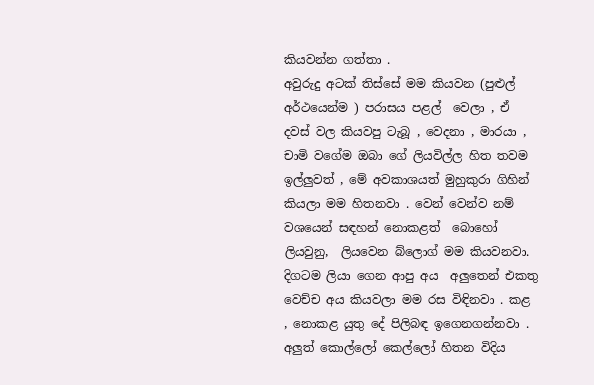කියවන්න ගත්තා .
අවුරුදු අටක් තිස්සේ මම කියවන (පුළුල් අර්ථයෙන්ම ) පරාසය පළල්  වෙලා , ඒ දවස් වල කියවපු ටැබූ , වෙදනා , මාරයා , චාමි වගේම ඔබා ගේ ලියවිල්ල හිත තවම ඉල්ලුවත් , මේ අවකාශයත් මුහුකුරා ගිහින් කියලා මම හිතනවා . වෙන් වෙන්ව නම් වශයෙන් සඳහන් නොකළත්  බොහෝ ලියවුනු,  ලියවෙන බ්ලොග් මම කියවනවා. දිගටම ලියා ගෙන ආපු අය  අලුතෙන් එකතු වෙච්ච අය කියවලා මම රස විඳිනවා . කළ  , නොකළ යුතු දේ පිලිබඳ ඉගෙනගන්නවා . අලුත් කොල්ලෝ කෙල්ලෝ හිතන විදිය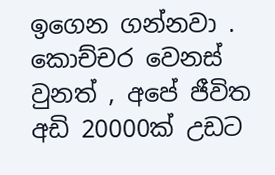ඉගෙන ගන්නවා .  කොච්චර වෙනස් වුනත් , අපේ ජීවිත අඩි 20000ක් උඩට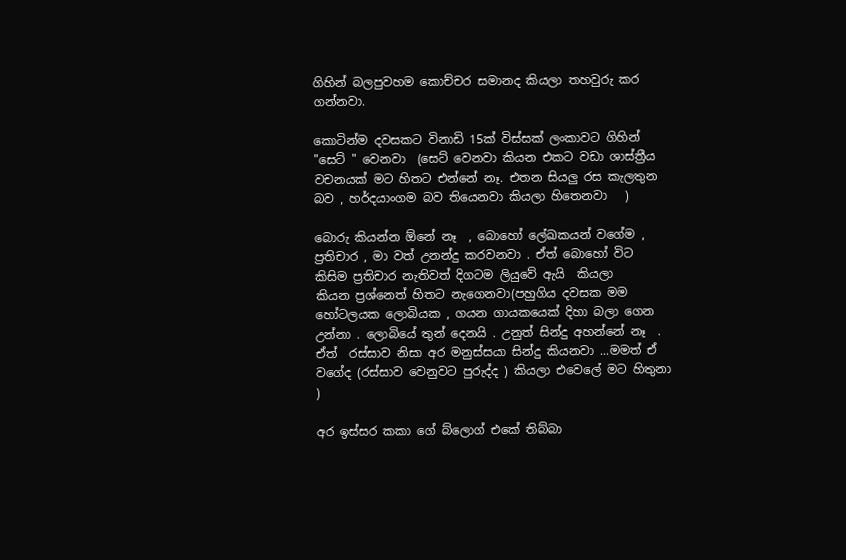ගිහින් බලපුවහම කොච්චර සමානද කියලා තහවුරු කර ගන්නවා.

කොටින්ම දවසකට විනාඩි 15ක් විස්සක් ලංකාවට ගිහින් "සෙට් " වෙනවා  (සෙට් වෙනවා කියන එකට වඩා ශාස්ත්‍රීය වචනයක් මට හිතට එන්නේ නෑ. එතන සියලු රස කැලතුන  බව , හර්දයාංගම බව තියෙනවා කියලා හිතෙනවා   )

බොරු කියන්න ඕනේ නෑ  , බොහෝ ලේඛකයන් වගේම , ප්‍රතිචාර , මා වත් උනන්දු කරවනවා . ඒත් බොහෝ විට කිසිම ප්‍රතිචාර නැතිවත් දිගටම ලියුවේ ඇයි  කියලා
කියන ප්‍රශ්නෙත් හිතට නැගෙනවා(පහුගිය දවසක මම හෝටලයක ලොබියක , ගයන ගායකයෙක් දිහා බලා ගෙන උන්නා . ලොබියේ තුන් දෙනයි . උනුත් සින්දු අහන්නේ නෑ  . ඒත්  රස්සාව නිසා අර මනුස්සයා සින්දු කියනවා ...මමත් ඒ වගේද (රස්සාව වෙනුවට පුරුද්ද ) කියලා එවෙලේ මට හිතුනා )

අර ඉස්සර කකා ගේ බ්ලොග් එකේ තිබ්බා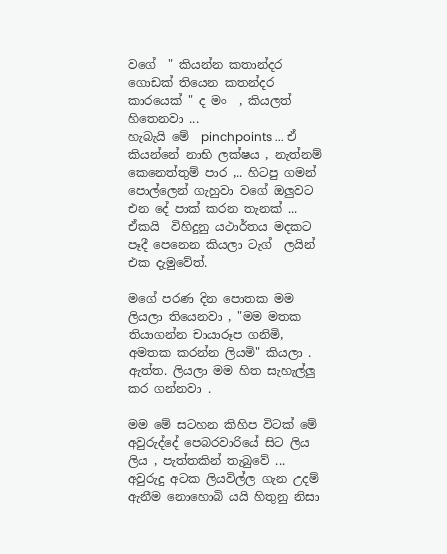වගේ  " කියන්න කතාන්දර ගොඩක් තියෙන කතන්දර කාරයෙක් " ද මං  , කියලත් හිතෙනවා ...
හැබැයි මේ  pinchpoints ... ඒ කියන්නේ නාභි ලක්ෂය , නැත්නම් කෙනෙත්තුම් පාර ,.. හිටපු ගමන් පොල්ලෙන් ගැහුවා වගේ ඔලුවට එන දේ පාක් කරන තැනක් ... ඒකයි  විහිදුනු යථාර්තය මදකට පෑදී පෙනෙන කියලා ටැග්  ලයින් එක දැමුවේත්.

මගේ පරණ දින පොතක මම ලියලා තියෙනවා , "මම මතක තියාගන්න චායාරූප ගනිමි, අමතක කරන්න ලියමි" කියලා . ඇත්ත. ලියලා මම හිත සැහැල්ලු කර ගන්නවා .

මම මේ සටහන කිහිප විටක් මේ අවුරුද්දේ පෙබරවාරියේ සිට ලිය ලිය , පැත්තකින් තැබුවේ ... අවුරුදු අටක ලියවිල්ල ගැන උදම් ඇනීම නොහොබි යයි හිතුනු නිසා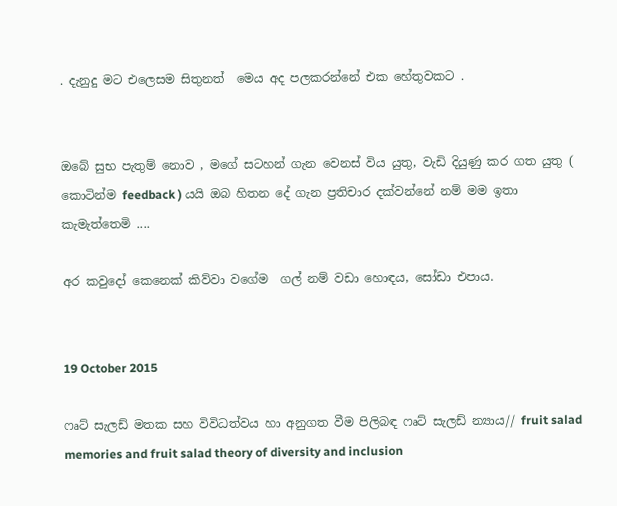. දැනුදු මට එලෙසම සිතුනත්  මෙය අද පලකරන්නේ එක හේතුවකට .


ඔබේ සුභ පැතුම් නොව , මගේ සටහන් ගැන වෙනස් විය යුතු, වැඩි දියුණු කර ගත යුතු ( කොටින්ම feedback ) යයි ඔබ හිතන දේ ගැන ප්‍රතිචාර දක්වන්නේ නම් මම ඉතා කැමැත්තෙමි ....

අර කවුදෝ කෙනෙක් කිව්වා වගේම  ගල් නම් වඩා හොඳය, සෝඩා එපාය.


19 October 2015

ෆෘට් සැලඩ් මතක සහ විවිධත්වය හා අනුගත වීම පිලිබඳ ෆෘට් සැලඩ් න්‍යාය// fruit salad memories and fruit salad theory of diversity and inclusion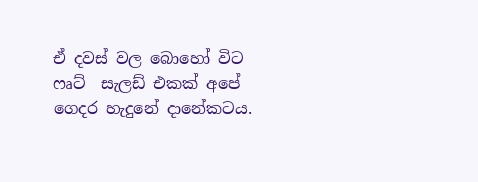ඒ දවස් වල බොහෝ විට ෆෘට්  සැලඩ් එකක් අපේ ගෙදර හැදුනේ දානේකටය.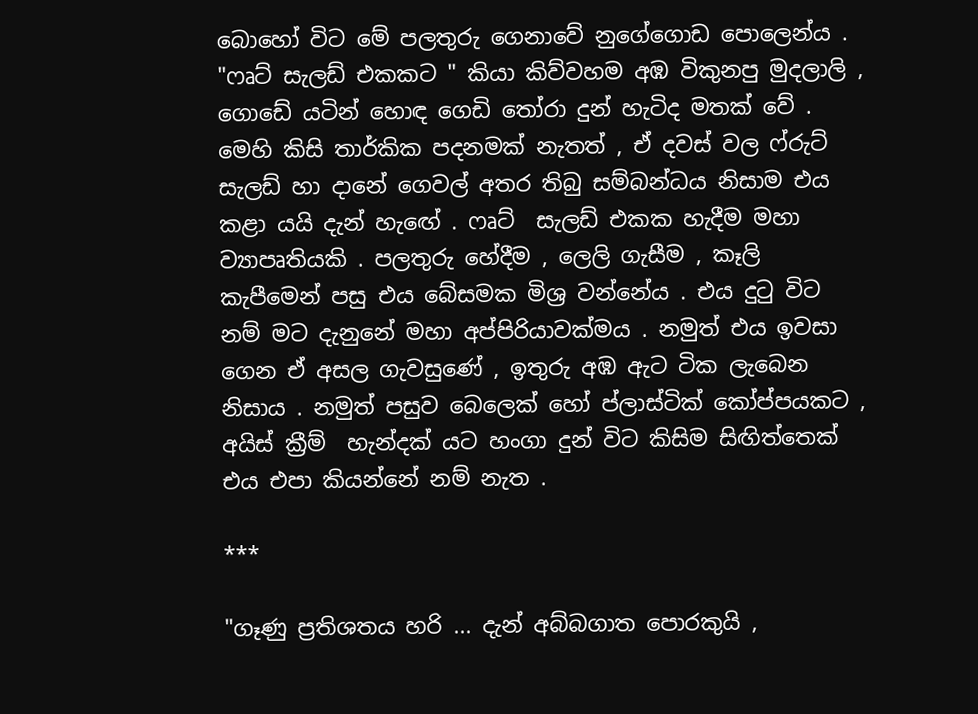බොහෝ විට මේ පලතුරු ගෙනාවේ නුගේගොඩ පොලෙන්ය . "ෆෘට් සැලඩ් එකකට " කියා කිව්වහම අඹ විකුනපු මුදලාලි , ගොඩේ යටින් හොඳ ගෙඩි තෝරා දුන් හැටිද මතක් වේ . මෙහි කිසි තාර්කික පදනමක් නැතත් , ඒ දවස් වල ෆ්රුට් සැලඩ් හා දානේ ගෙවල් අතර තිබු සම්බන්ධය නිසාම එය කළා යයි දැන් හැඟේ . ෆෘට්  සැලඩ් එකක හැදීම මහා ව්‍යාපෘතියකි . පලතුරු හේදීම , ලෙලි ගැසීම , කෑලි කැපීමෙන් පසු එය බේසමක මිශ්‍ර වන්නේය . එය දුටු විට නම් මට දැනුනේ මහා අප්පිරියාවක්මය . නමුත් එය ඉවසා ගෙන ඒ අසල ගැවසුණේ , ඉතුරු අඹ ඇට ටික ලැබෙන නිසාය . නමුත් පසුව බෙලෙක් හෝ ප්ලාස්ටික් කෝප්පයකට , අයිස් ක්‍රීම්  හැන්දක් යට හංගා දුන් විට කිසිම සිඟිත්තෙක්  එය එපා කියන්නේ නම් නැත .

***

"ගෑණු ප්‍රතිශතය හරි ... දැන් අබ්බගාත පොරකුයි ,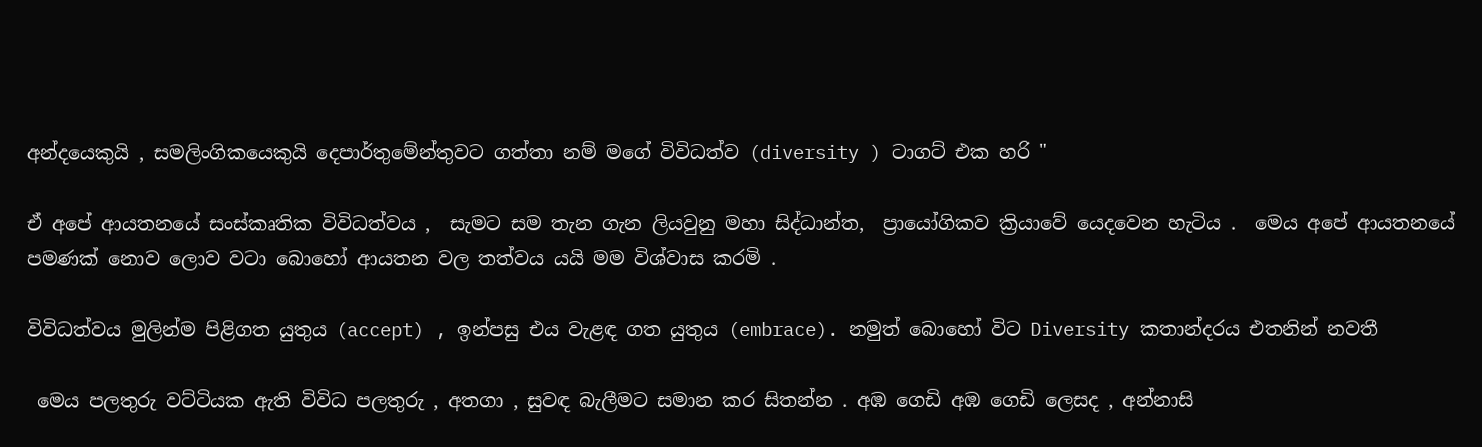අන්දයෙකුයි , සමලිංගිකයෙකුයි දෙපාර්තුමේන්තුවට ගත්තා නම් මගේ විවිධත්ව (diversity ) ටාගට් එක හරි "

ඒ අපේ ආයතනයේ සංස්කෘතික විවිධත්වය ,  සැමට සම තැන ගැන ලියවුනු මහා සිද්ධාන්ත,  ප්‍රායෝගිකව ක්‍රියාවේ යෙදවෙන හැටිය .  මෙය අපේ ආයතනයේ පමණක් නොව ලොව වටා බොහෝ ආයතන වල තත්වය යයි මම විශ්වාස කරමි .

විවිධත්වය මුලින්ම පිළිගත යුතුය (accept) , ඉන්පසු එය වැළඳ ගත යුතුය (embrace). නමුත් බොහෝ විට Diversity කතාන්දරය එතනින් නවතී

 මෙය පලතුරු වට්ටියක ඇති විවිධ පලතුරු , අතගා , සුවඳ බැලීමට සමාන කර සිතන්න . අඹ ගෙඩි අඹ ගෙඩි ලෙසද , අන්නාසි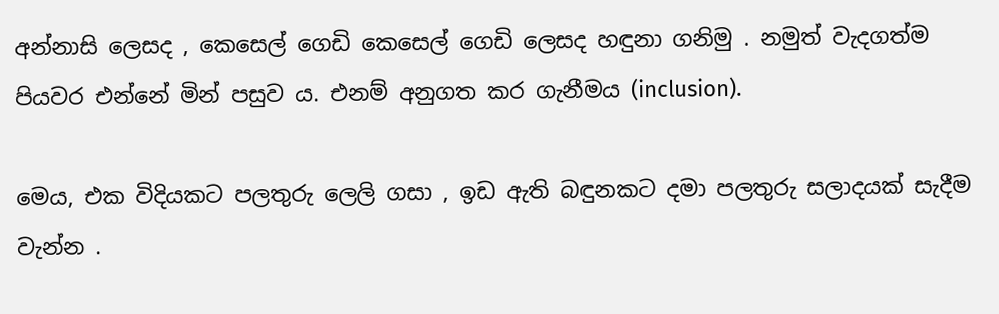අන්නාසි ලෙසද , කෙසෙල් ගෙඩි කෙසෙල් ගෙඩි ලෙසද හඳුනා ගනිමු . නමුත් වැදගත්ම පියවර එන්නේ මින් පසුව ය. එනම් අනුගත කර ගැනීමය (inclusion).

මෙය, එක විදියකට පලතුරු ලෙලි ගසා , ඉඩ ඇති බඳුනකට දමා පලතුරු සලාදයක් සැදීම වැන්න .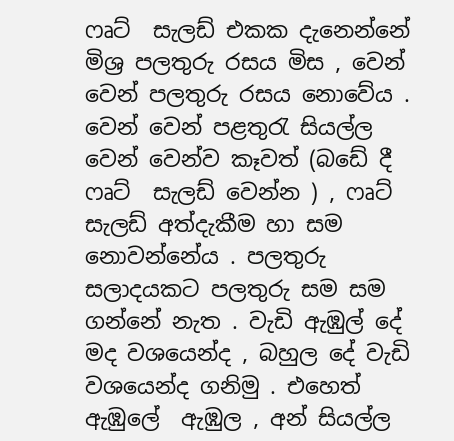ෆෘට්  සැලඩ් එකක දැනෙන්නේ මිශ්‍ර පලතුරු රසය මිස , වෙන් වෙන් පලතුරු රසය නොවේය . වෙන් වෙන් පළතුරැ සියල්ල වෙන් වෙන්ව කෑවත් (බඩේ දී ෆෘට්  සැලඩ් වෙන්න ) , ෆෘට්  සැලඩ් අත්දැකීම හා සම නොවන්නේය . පලතුරු සලාදයකට පලතුරු සම සම ගන්නේ නැත . වැඩි ඇඹුල් දේ මද වශයෙන්ද , බහුල දේ වැඩි වශයෙන්ද ගනිමු . එහෙත් ඇඹුලේ  ඇඹුල , අන් සියල්ල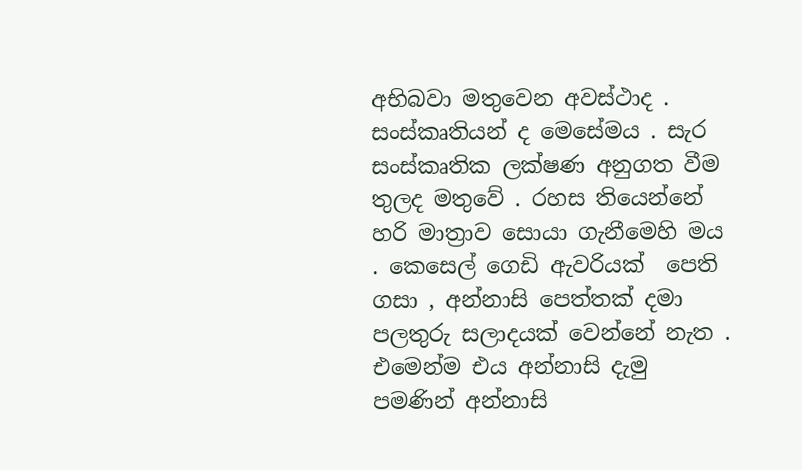අභිබවා මතුවෙන අවස්ථාද . සංස්කෘතියන් ද මෙසේමය . සැර  සංස්කෘතික ලක්ෂණ අනුගත වීම තුලද මතුවේ . රහස තියෙන්නේ හරි මාත්‍රාව සොයා ගැනීමෙහි මය . කෙසෙල් ගෙඩි ඇවරියක්  පෙති ගසා , අන්නාසි පෙත්තක් දමා පලතුරු සලාදයක් වෙන්නේ නැත . එමෙන්ම එය අන්නාසි දැමු පමණින් අන්නාසි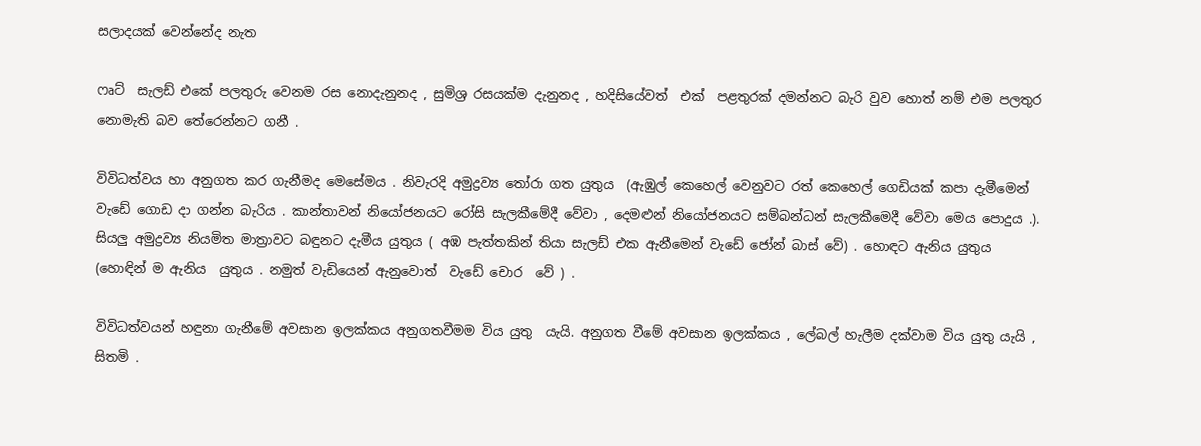සලාදයක් වෙන්නේද නැත

ෆෘට්  සැලඩ් එකේ පලතුරු වෙනම රස නොදැනුනද , සුමිශ්‍ර රසයක්ම දැනුනද , හදිසියේවත්  එක්  පළතුරක් දමන්නට බැරි වුව හොත් නම් එම පලතුර නොමැති බව තේරෙන්නට ගනී .

විවිධත්වය හා අනුගත කර ගැනීමද මෙසේමය . නිවැරදි අමුද්‍රව්‍ය තෝරා ගත යුතුය  (ඇඹුල් කෙහෙල් වෙනුවට රත් කෙහෙල් ගෙඩියක් කපා දැමීමෙන් වැඩේ ගොඩ දා ගන්න බැරිය . කාන්තාවන් නියෝජනයට රෝසි සැලකීමේදී වේවා , දෙමළුන් නියෝජනයට සම්බන්ධන් සැලකීමෙදී වේවා මෙය පොදුය .). සියලු අමුද්‍රව්‍ය නියමිත මාත්‍රාවට බඳුනට දැමීය යුතුය ( අඹ පැත්තකින් තියා සැලඩ් එක ඇනීමෙන් වැඩේ ජෝන් බාස් වේ) . හොඳට ඇනිය යුතුය (හොඳින් ම ඇනිය  යුතුය . නමුත් වැඩියෙන් ඇනුවොත්  වැඩේ චොර  වේ ) .

විවිධත්වයන් හඳුනා ගැනීමේ අවසාන ඉලක්කය අනුගතවීමම විය යුතු  යැයි. අනුගත වීමේ අවසාන ඉලක්කය , ලේබල් හැලීම දක්වාම විය යුතු යැයි , සිතමි .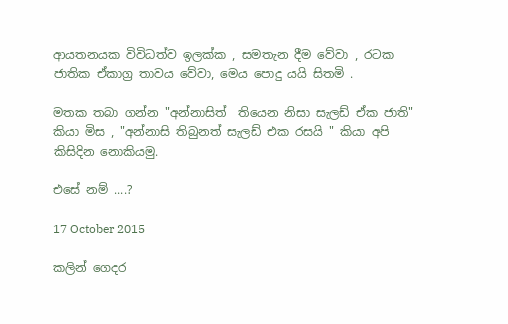ආයතනයක විවිධත්ව ඉලක්ක , සමතැන දීම වේවා , රටක ජාතික ඒකාග්‍ර තාවය වේවා, මෙය පොදු යයි සිතමි .

මතක තබා ගන්න "අන්නාසිත්  තියෙන නිසා සැලඩ් ඒක ජාති" කියා මිස , "අන්නාසි තිබුනත් සැලඩ් එක රසයි " කියා අපි කිසිදින නොකියමු.

එසේ නම් ....?

17 October 2015

කලින් ගෙදර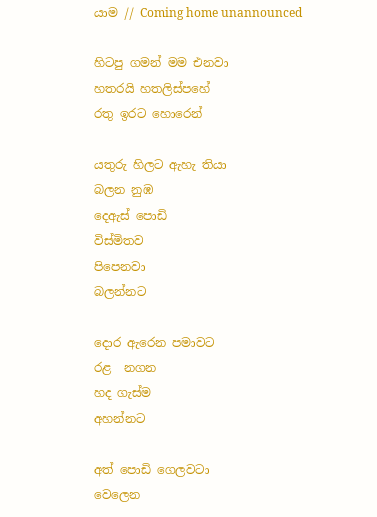යාම // Coming home unannounced

හිටපු ගමන් මම එනවා
හතරයි හතලිස්පහේ
රතු ඉරට හොරෙන්

යතුරු හිලට ඇහැ තියා
බලන නුඹ
දෙඇස් පොඩි
විස්මිතව
පිපෙනවා
බලන්නට

දොර ඇරෙන පමාවට
රළ  නගන
හද ගැස්ම
අහන්නට

අත් පොඩි ගෙලවටා
වෙලෙන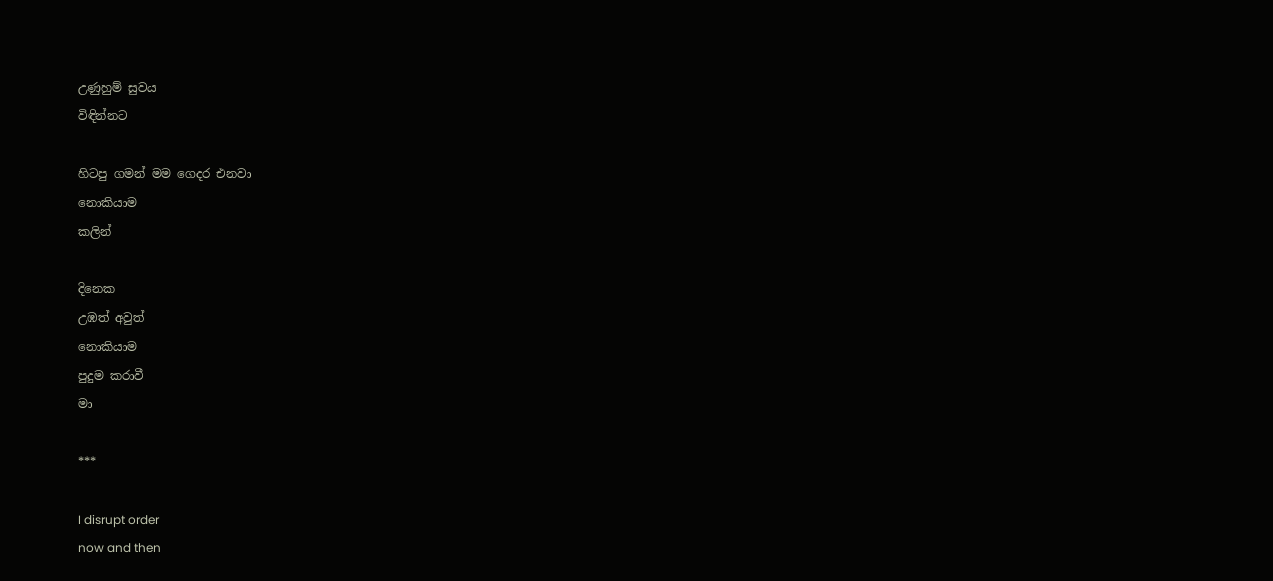උණුහුම් සුවය
විඳින්නට

හිටපු ගමන් මම ගෙදර එනවා
නොකියාම
කලින්

දිනෙක
උඹත් අවුත්
නොකියාම
පුදුම කරාවී
මා

***

I disrupt order
now and then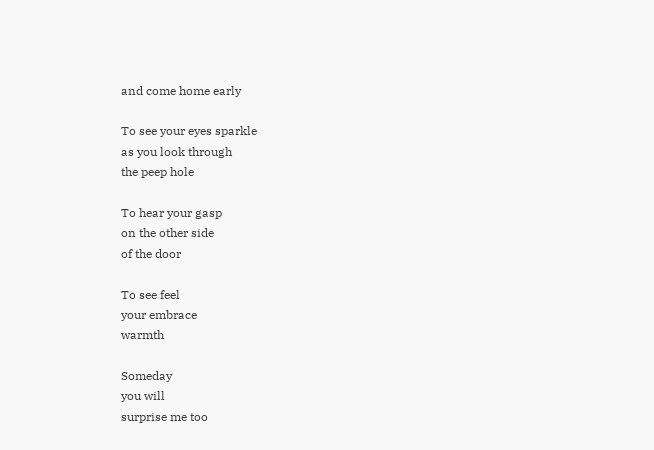and come home early

To see your eyes sparkle
as you look through
the peep hole

To hear your gasp
on the other side
of the door

To see feel
your embrace
warmth

Someday
you will
surprise me too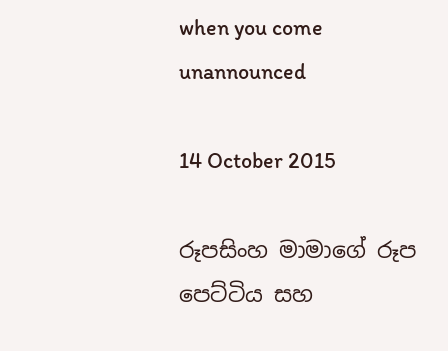when you come
unannounced

14 October 2015

රූපසිංහ මාමාගේ රූප පෙට්ටිය සහ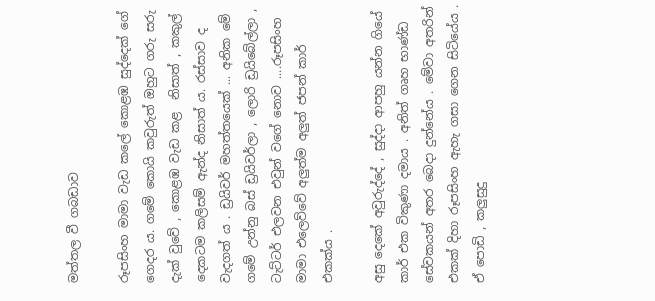මත්තල වී ගබඩාව

රූපසිංහ මාමා වැඩ කලේ කොළඹ සුද්දෙක් ගේ ගෙදර ය. ගමේ කොයි කවුරුත් ඔහුට ගරු සරු දැක් වුවේ , කොළඹ වැඩ කළ  නිසාත් , කකුල් දෙකටම කලිසම් ඇන්ද නිසාත් ය. රස්සාව ද වැදගත් ය . ඩ්‍රයිවර් මහත්තයෙක් ... අනික මේ ගමේ උන්නු බස් ඩ්‍රයිවර්ලා , ලොරි ඩ්‍රයිබේල්ලා , ටැට්ටර් එලවන එවුන් වගේ නොව ....රූපසිංහ මාමා එලෙව්වේ අලුත්ම අලුත් ජපන් කාර් එකක්ය .

අසු දෙකේ අවුරුද්දේ , සුද්දා ආපහු යන්න ගියේ කාර් එක විකුණා දමාය . අනිත් ගෘහ භාණ්ඩ සේවකයන් අතර බෙදා දුන්නේය . මේවා අතරින් එකක් දිහා රූපසිංහ ඇහැ ගසා ගෙන සිටියේය . ඒ පොඩි , කලුසුදු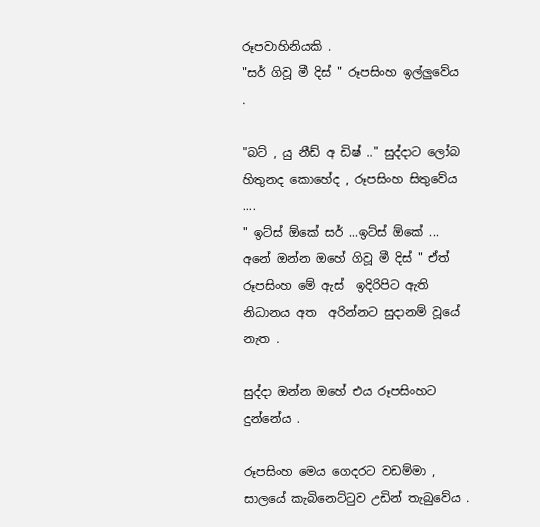රූපවාහිනියකි .
"සර් ගිවූ මී දිස් " රූපසිංහ ඉල්ලුවේය .

"බට් , යු නීඩ් අ ඩිෂ් .." සුද්දාට ලෝබ හිතුනද කොහේද , රූපසිංහ සිතුවේය ....
" ඉට්ස් ඕකේ සර් ...ඉට්ස් ඕකේ ... අනේ ඔන්න ඔහේ ගිවූ මී දිස් " ඒත් රූපසිංහ මේ ඇස්  ඉදිරිපිට ඇති නිධානය අත  අරින්නට සුදානම් වූයේ නැත .

සුද්දා ඔන්න ඔහේ එය රූපසිංහට දුන්නේය .

රූපසිංහ මෙය ගෙදරට වඩම්මා , සාලයේ කැබිනෙට්ටුව උඩින් තැබුවේය .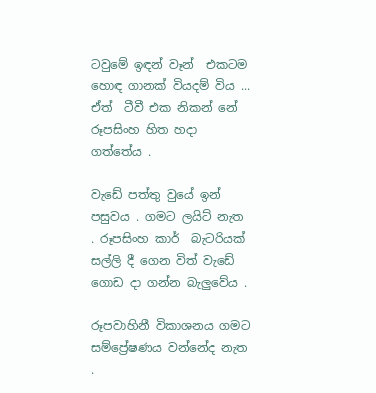ටවුමේ ඉඳන් වෑන්  එකටම හොඳ ගානක් වියදම් විය ... ඒත්  ටීවී එක නිකන් නේ රූපසිංහ හිත හදා ගත්තේය .

වැඩේ පත්තු වුයේ ඉන් පසුවය . ගමට ලයිට් නැත . රූපසිංහ කාර්  බැටරියක් සල්ලි දී ගෙන විත් වැඩේ ගොඩ දා ගන්න බැලුවේය .

රූපවාහිනී විකාශනය ගමට සම්ප්‍රේෂණය වන්නේද නැත .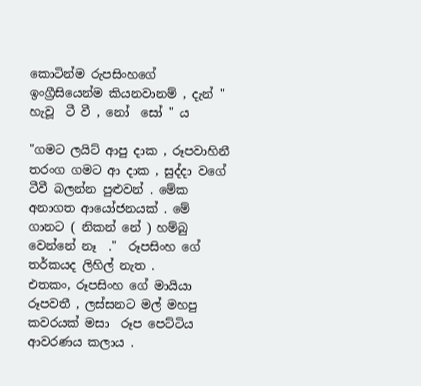කොටින්ම රුපසිංහගේ ඉංග්‍රීසියෙන්ම කියනවානම් , දැන් " හැවූ  ටී වී , නෝ  සෝ " ය

"ගමට ලයිට් ආපු දාක , රූපවාහිනී තරංග ගමට ආ දාක , සුද්දා වගේ ටීවී බලන්න පුළුවන් . මේක අනාගත ආයෝජනයක් . මේ ගානට ( නිකන් නේ ) හම්බු වෙන්නේ නෑ  ."  රූපසිංහ ගේ තර්කයද ලිහිල් නැත .
එතකං, රූපසිංහ ගේ මායියා රූපවතී , ලස්සනට මල් මහපු කවරයක් මසා  රූප පෙට්ටිය ආවරණය කලාය .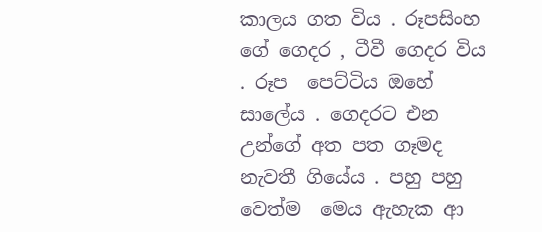කාලය ගත විය . රූපසිංහ ගේ ගෙදර , ටීවී ගෙදර විය . රූප  පෙට්ටිය ඔහේ සාලේය . ගෙදරට එන උන්ගේ අත පත ගෑමද නැවතී ගියේය . පහු පහු වෙත්ම  මෙය ඇහැක ආ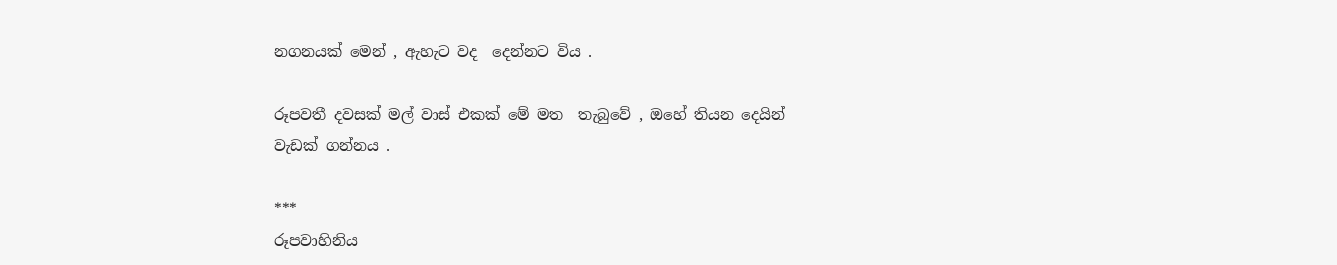නගනයක් මෙන් , ඇහැට වද  දෙන්නට විය .

රූපවතී දවසක් මල් වාස් එකක් මේ මත  තැබුවේ , ඔහේ තියන දෙයින් වැඩක් ගන්නය .

***
රූපවාහිනිය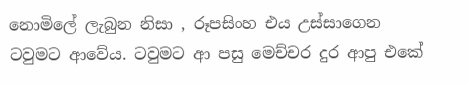නොමිලේ ලැබුන නිසා , රූපසිංහ එය උස්සාගෙන  ටවුමට ආවේය. ටවුමට ආ පසු මෙච්චර දුර ආපු එකේ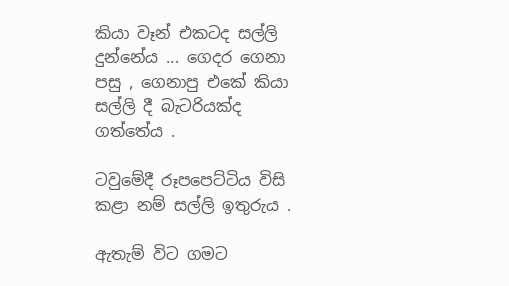කියා වෑන් එකටද සල්ලි දුන්නේය ... ගෙදර ගෙනා පසු , ගෙනාපු එකේ කියා සල්ලි දී බැටරියක්ද ගත්තේය .

ටවුමේදී රූපපෙට්ටිය විසි කළා නම් සල්ලි ඉතුරුය .

ඇතැම් විට ගමට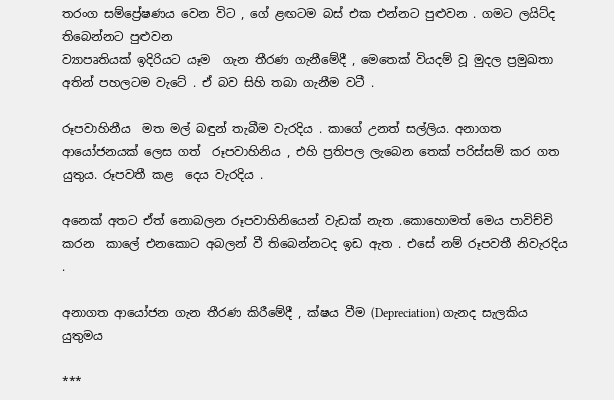තරංග සම්ප්‍රේෂණය වෙන විට , ගේ ළඟටම බස් එක එන්නට පුළුවන . ගමට ලයිට්ද තිබෙන්නට පුළුවන
ව්‍යාපෘතියක් ඉදිරියට යෑම  ගැන තීරණ ගැනීමේදී , මෙතෙක් වියදම් වූ මුදල ප්‍රමුඛතා අතින් පහලටම වැටේ . ඒ බව සිහි තබා ගැනීම වටී .

රූපවාහිනීය  මත මල් බඳුන් තැබීම වැරදිය . කාගේ උනත් සල්ලිය. අනාගත ආයෝජනයක් ලෙස ගත්  රූපවාහිනිය , එහි ප්‍රතිපල ලැබෙන තෙක් පරිස්සම් කර ගත යුතුය. රූපවතී කළ  දෙය වැරදිය .

අනෙක් අතට ඒත් නොබලන රූපවාහිනියෙන් වැඩක් නැත .කොහොමත් මෙය පාවිච්චි ක‍රන  කාලේ එනකොට අබලන් වී තිබෙන්නටද ඉඩ ඇත . එසේ නම් රූපවතී නිවැරදිය .

අනාගත ආයෝජන ගැන තීරණ කිරීමේදී , ක්ෂය වීම (Depreciation) ගැනද සැලකිය යුතුමය

***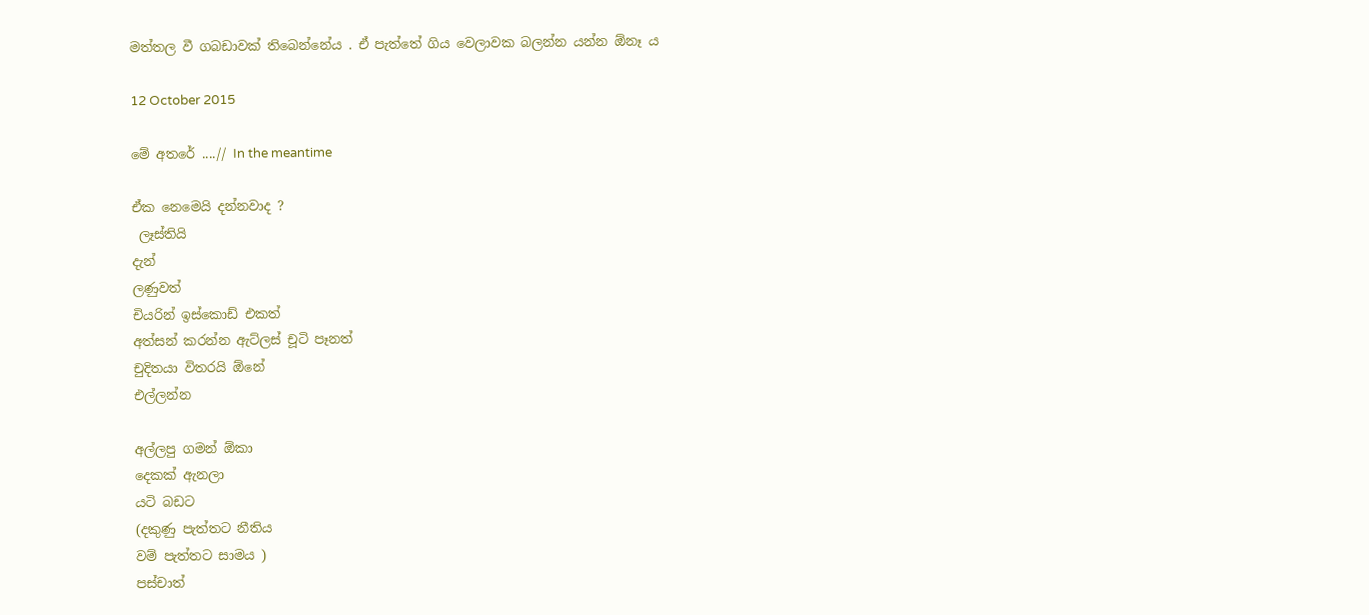මත්තල වී ගබඩාවක් තිබෙන්නේය . ඒ පැත්තේ ගිය වෙලාවක බලන්න යන්න ඕනෑ ය

12 October 2015

මේ අතරේ ....// In the meantime

ඒක නෙමෙයි දන්නවාද ?
 ලෑස්තියි
දැන්
ලණුවත්
චියරින් ඉස්කොඩ් එකත්
අත්සන් කරන්න ඇට්ලස් චූටි පෑනත්
චුදිතයා විතරයි ඕනේ
එල්ලන්න

අල්ලපු ගමන් ඕකා
දෙකක් ඇනලා
යටි බඩට
(දකුණු පැත්තට නීතිය
වම් පැත්තට සාමය )
පස්චාත්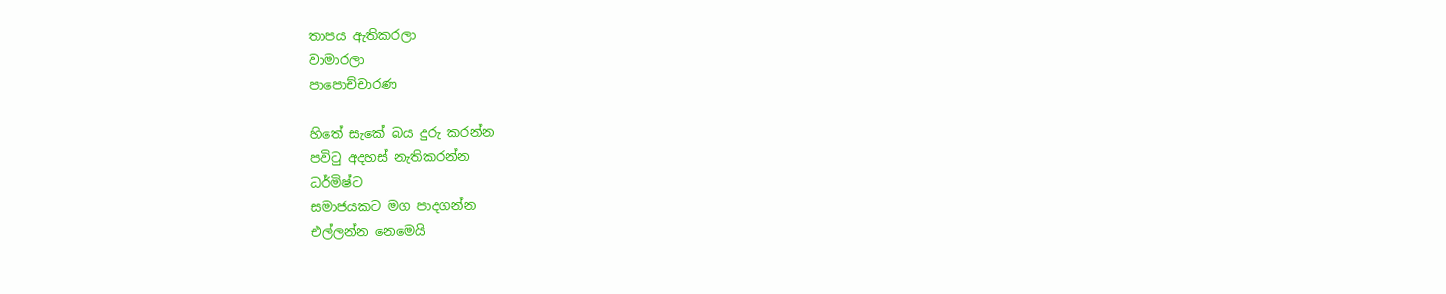තාපය ඇතිකරලා
වාමාරලා
පාපොච්චාරණ

හිතේ සැකේ බය දුරු කරන්න
පවිටු අදහස් නැතිකරන්න
ධර්මිෂ්ට
සමාජයකට මග පාදගන්න
එල්ලන්න නෙමෙයි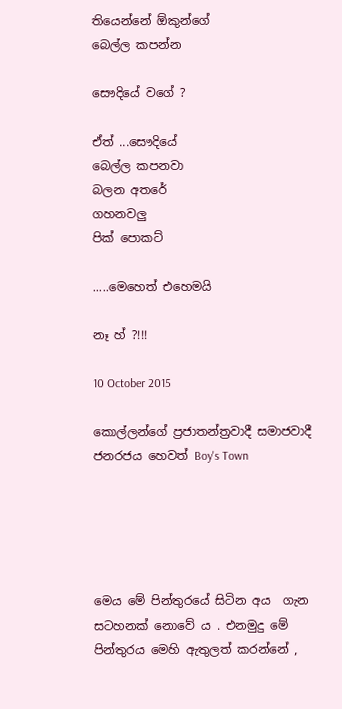තියෙන්නේ ඕකුන්ගේ
බෙල්ල කපන්න

සෞදියේ වගේ ?

ඒත් ...සෞදියේ
බෙල්ල කපනවා
බලන අතරේ
ගහනවලු
පික් පොකට්

.....මෙහෙත් එහෙමයි

නෑ හ් ?!!!

10 October 2015

කොල්ලන්ගේ ප්‍රජාතන්ත්‍රවාදී සමාජවාදී ජනරජය හෙවත් Boy's Town





මෙය මේ පින්තුරයේ සිටින අය  ගැන සටහනක් නොවේ ය . එනමුදු මේ පින්තුරය මෙහි ඇතුලත් කරන්නේ ,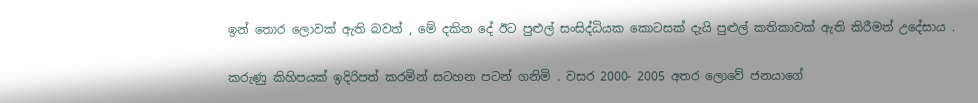ඉන් තොර ලොවක් ඇති බවත් , මේ දකින දේ ඊට පුළුල් සංසිද්ධියක කොටසක් දැයි පුළුල් කතිකාවක් ඇති කිරීමත් උදේසාය .

කරුණු කිහිපයක් ඉදිරිපත් කරමින් සටහන පටන් ගනිමි . වසර 2000- 2005 අතර ලොවේ ජනයාගේ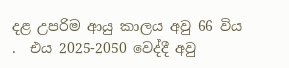දළ උපරිම ආයු කාලය අවු 66 විය .  එය 2025-2050 වෙද්දී අවු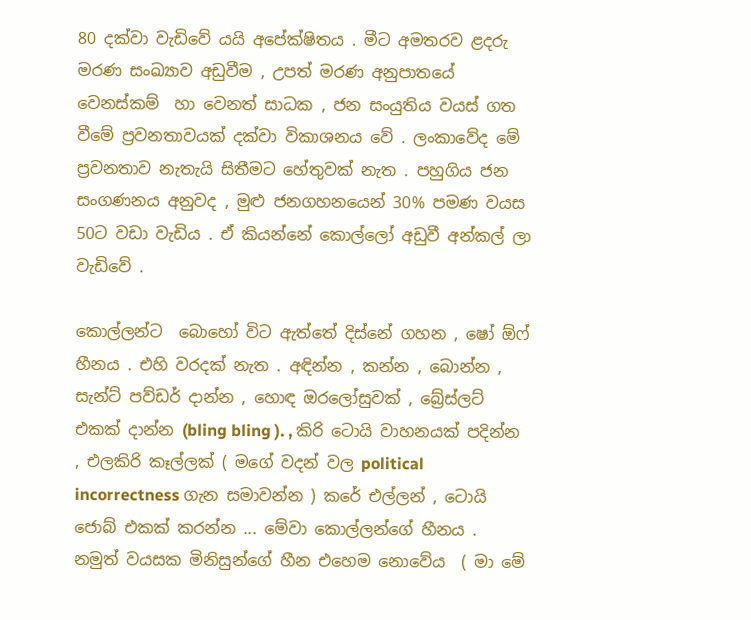80 දක්වා වැඩිවේ යයි අපේක්ෂිතය . මීට අමතරව ළදරු මරණ සංඛ්‍යාව අඩුවීම , උපත් මරණ අනුපාතයේ වෙනස්කම්  හා වෙනත් සාධක , ජන සංයුතිය වයස් ගත වීමේ ප්‍රවනතාවයක් දක්වා විකාශනය වේ . ලංකාවේද මේ ප්‍රවනතාව නැතැයි සිතීමට හේතුවක් නැත . පහුගිය ජන සංගණනය අනුවද , මුළු ජනගහනයෙන් 30% පමණ වයස 50ට වඩා වැඩිය . ඒ කියන්නේ කොල්ලෝ අඩුවී අන්කල් ලා වැඩිවේ .

කොල්ලන්ට  බොහෝ විට ඇත්තේ දිස්නේ ගහන , ෂෝ ඕෆ්  හීනය . එහි වරදක් නැත . අඳින්න , කන්න , බොන්න , සැන්ට් පව්ඩර් දාන්න , හොඳ ඔරලෝසුවක් , බ්‍රේස්ලට් එකක් දාන්න (bling bling ). , කිරි ටොයි වාහනයක් පදින්න , එලකිරි කෑල්ලක් ( මගේ වදන් වල political incorrectness ගැන සමාවන්න ) කරේ එල්ලන් , ටොයි ජොබ් එකක් කරන්න ... මේවා කොල්ලන්ගේ හීනය .
නමුත් වයසක මිනිසුන්ගේ හීන එහෙම නොවේය  ( මා මේ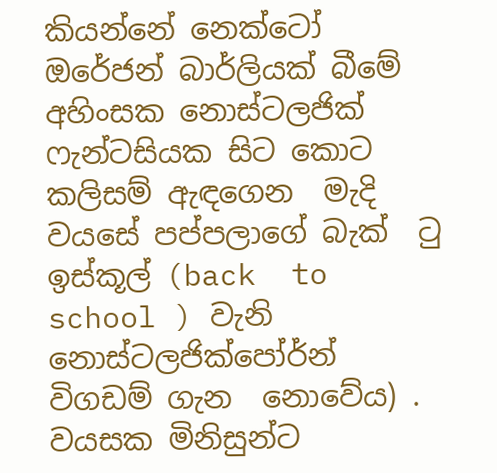කියන්නේ නෙක්ටෝ ඔරේජන් බාර්ලියක් බීමේ අහිංසක නොස්ටලජික් ෆැන්ටසියක සිට කොට කලිසම් ඇඳගෙන  මැදි වයසේ පප්පලාගේ බැක්  ටු ඉස්කූල් (back  to  school ) වැනි
නොස්ටලජික්පෝර්න් විගඩම් ගැන  නොවේය) . වයසක මිනිසුන්ට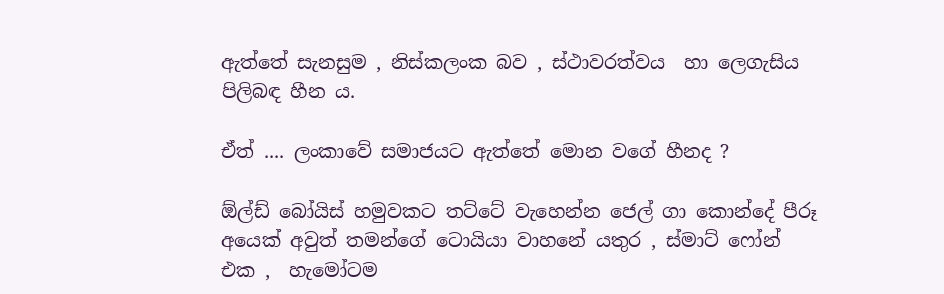ඇත්තේ සැනසුම , නිස්කලංක බව , ස්ථාවරත්වය  හා ලෙගැසිය පිලිබඳ හීන ය.

ඒත් .... ලංකාවේ සමාජයට ඇත්තේ මොන වගේ හීනද ?

ඕල්ඩ් බෝයිස් හමුවකට තට්ටේ වැහෙන්න ජෙල් ගා කොන්දේ පීරූ  අයෙක් අවුත් තමන්ගේ ටොයියා වාහනේ යතුර , ස්මාට් ෆෝන් එක ,  හැමෝටම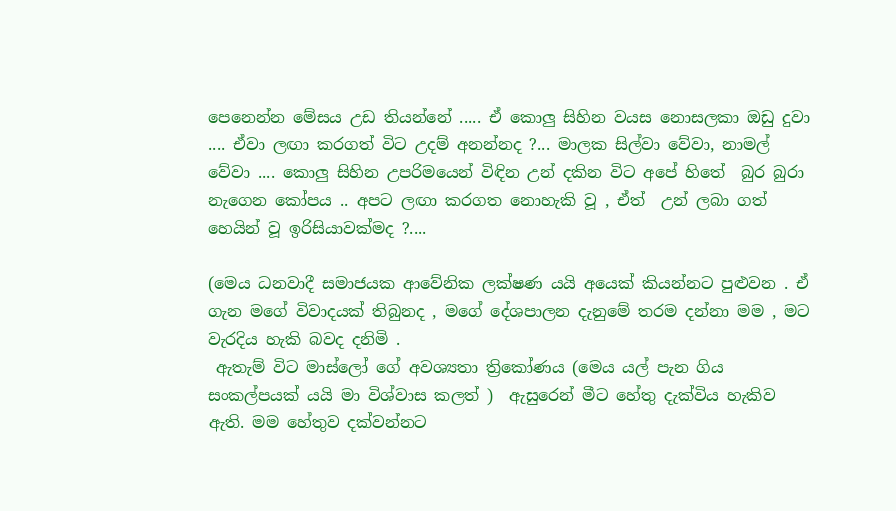පෙනෙන්න මේසය උඩ තියන්නේ ..... ඒ කොලු සිහින වයස නොසලකා ඔඩු දුවා .... ඒවා ලඟා කරගත් විට උදම් අනන්නද ?... මාලක සිල්වා වේවා, නාමල් වේවා .... කොලු සිහින උපරිමයෙන් විඳින උන් දකින විට අපේ හිතේ  බුර බුරා නැගෙන කෝපය .. අපට ලඟා කරගත නොහැකි වූ , ඒත්  උන් ලබා ගත් හෙයින් වූ ඉරිසියාවක්මද ?....

(මෙය ධනවාදී සමාජයක ආවේනික ලක්ෂණ යයි අයෙක් කියන්නට පුළුවන . ඒ ගැන මගේ විවාදයක් තිබුනද , මගේ දේශපාලන දැනුමේ තරම දන්නා මම , මට වැරදිය හැකි බවද දනිමි .
 ඇතැම් විට මාස්ලෝ ගේ අවශ්‍යතා ත්‍රිකෝණය (මෙය යල් පැන ගිය සංකල්පයක් යයි මා විශ්වාස කලත් )  ඇසුරෙන් මීට හේතු දැක්විය හැකිව ඇති. මම හේතුව දක්වන්නට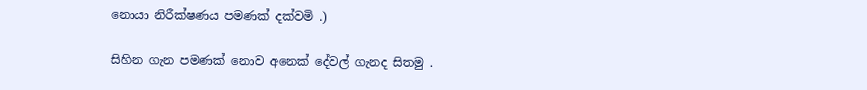නොයා නිරීක්ෂණය පමණක් දක්වමි .)

සිහින ගැන පමණක් නොව අනෙක් දේවල් ගැනද සිතමු .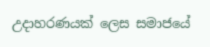උදාහරණයක් ලෙස සමාජයේ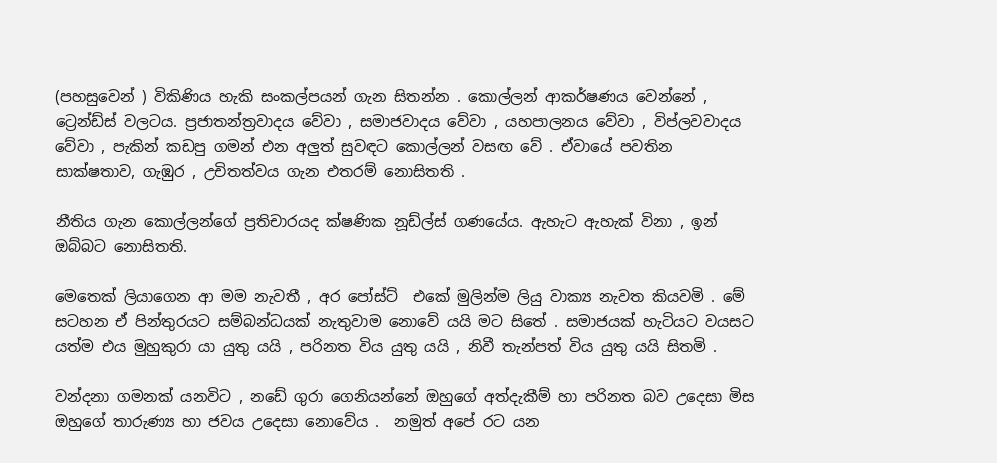(පහසුවෙන් ) විකිණිය හැකි සංකල්පයන් ගැන සිතන්න . කොල්ලන් ආකර්ෂණය වෙන්නේ , ට්‍රෙන්ඩ්ස් වලටය. ප්‍රජාතන්ත්‍රවාදය වේවා , සමාජවාදය වේවා , යහපාලනය වේවා , විප්ලවවාදය වේවා , පැකින් කඩපු ගමන් එන අලුත් සුවඳට කොල්ලන් වසඟ වේ . ඒවායේ පවතින සාක්ෂතාව, ගැඹුර , උචිතත්වය ගැන එතරම් නොසිතති .

නීතිය ගැන කොල්ලන්ගේ ප්‍රතිචාරයද ක්ෂණික නූඩ්ල්ස් ගණයේය. ඇහැට ඇහැක් විනා , ඉන් ඔබ්බට නොසිතති.

මෙතෙක් ලියාගෙන ආ මම නැවතී , අර පෝස්ට්  එකේ මුලින්ම ලියු වාක්‍ය නැවත කියවමි . මේ සටහන ඒ පින්තුරයට සම්බන්ධයක් නැතුවාම නොවේ යයි මට සිතේ . සමාජයක් හැටියට වයසට යත්ම එය මුහුකුරා යා යුතු යයි , පරිනත විය යුතු යයි , නිවී තැන්පත් විය යුතු යයි සිතමි .

වන්දනා ගමනක් යනවිට , නඩේ ගුරා ගෙනියන්නේ ඔහුගේ අත්දැකීම් හා පරිනත බව උදෙසා මිස ඔහුගේ තාරුණ්‍ය හා ජවය උදෙසා නොවේය .  නමුත් අපේ රට යන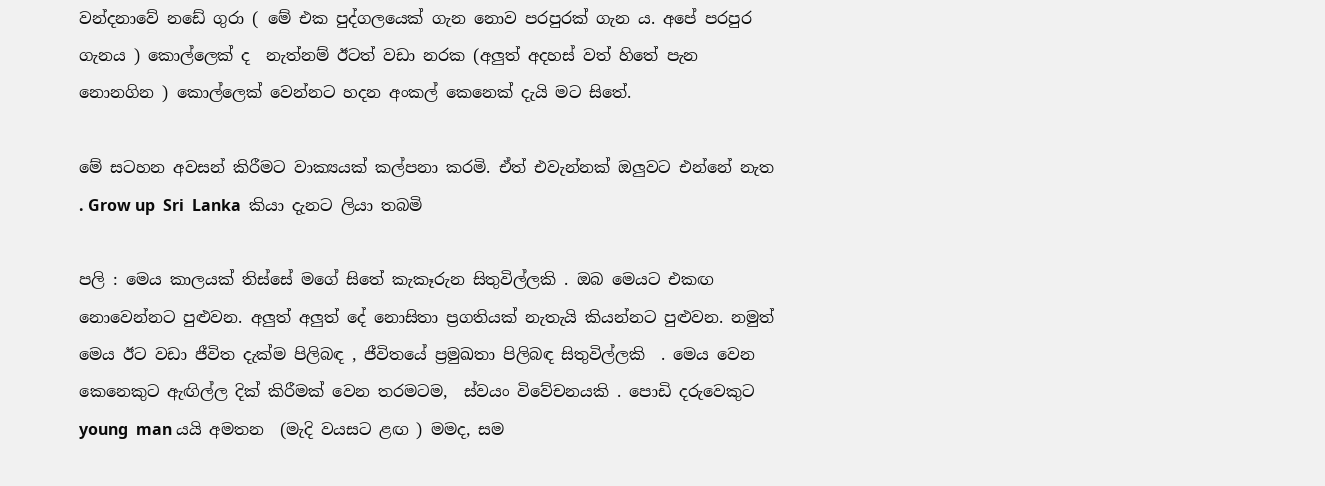වන්දනාවේ නඩේ ගුරා ( මේ එක පුද්ගලයෙක් ගැන නොව පරපුරක් ගැන ය. අපේ පරපුර ගැනය ) කොල්ලෙක් ද  නැත්නම් ඊටත් වඩා නරක (අලුත් අදහස් වත් හිතේ පැන නොනගින ) කොල්ලෙක් වෙන්නට හදන අංකල් කෙනෙක් දැයි මට සිතේ.

මේ සටහන අවසන් කිරීමට වාක්‍යයක් කල්පනා කරමි. ඒත් එවැන්නක් ඔලුවට එන්නේ නැත . Grow up  Sri  Lanka  කියා දැනට ලියා තබමි

පලි : මෙය කාලයක් තිස්සේ මගේ සිතේ කැකෑරුන සිතුවිල්ලකි . ඔබ මෙයට එකඟ නොවෙන්නට පුළුවන. අලුත් අලුත් දේ නොසිතා ප්‍රගතියක් නැතැයි කියන්නට පුළුවන. නමුත් මෙය ඊට වඩා ජීවිත දැක්ම පිලිබඳ , ජීවිතයේ ප්‍රමුඛතා පිලිබඳ සිතුවිල්ලකි  . මෙය වෙන කෙනෙකුට ඇඟිල්ල දික් කිරීමක් වෙන තරමටම,  ස්වයං විවේචනයකි . පොඩි දරුවෙකුට young  man යයි අමතන  (මැදි වයසට ළඟ ) මමද, සම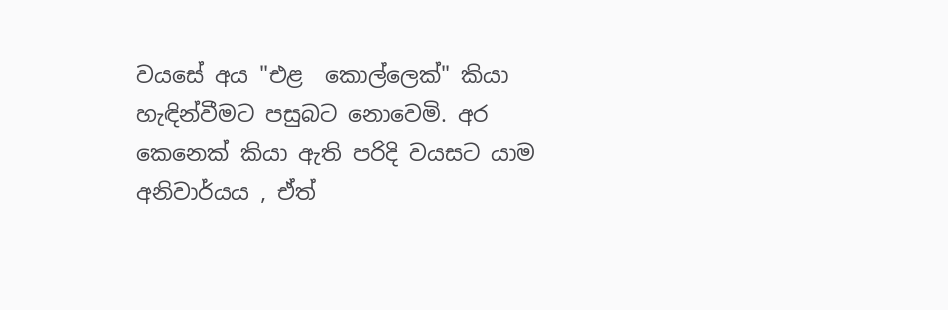වයසේ අය "එළ  කොල්ලෙක්" කියා හැඳින්වීමට පසුබට නොවෙමි. අර කෙනෙක් කියා ඇති පරිදි වයසට යාම අනිවාර්යය , ඒත්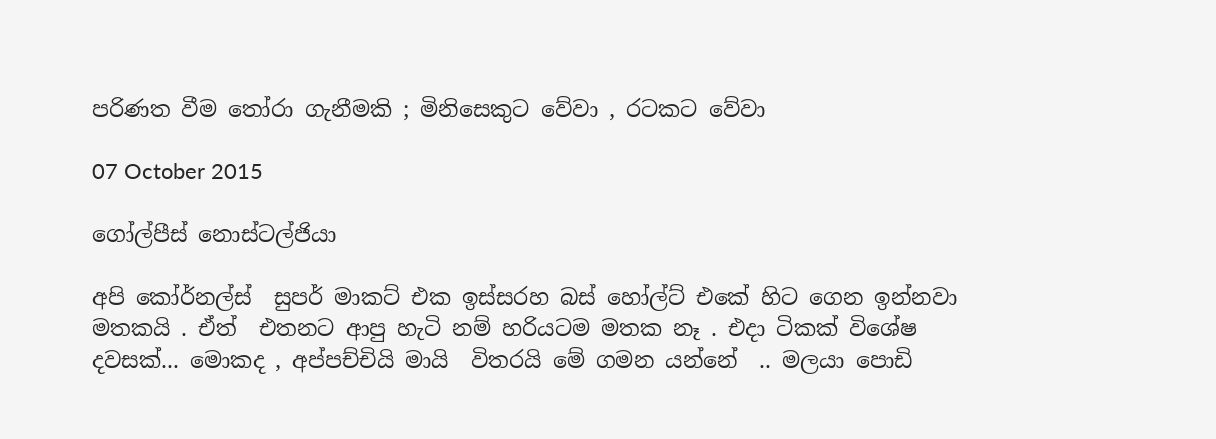පරිණත වීම තෝරා ගැනීමකි ; මිනිසෙකුට වේවා , රටකට වේවා

07 October 2015

ගෝල්පීස් නොස්ටල්ජියා

අපි කෝර්නල්ස්  සුපර් මාකට් එක ඉස්සරහ බස් හෝල්ට් එකේ හිට ගෙන ඉන්නවා මතකයි . ඒත්  එතනට ආපු හැටි නම් හරියටම මතක නෑ . එදා ටිකක් විශේෂ දවසක්... මොකද , අප්පච්චියි මායි  විතරයි මේ ගමන යන්නේ  .. මලයා පොඩි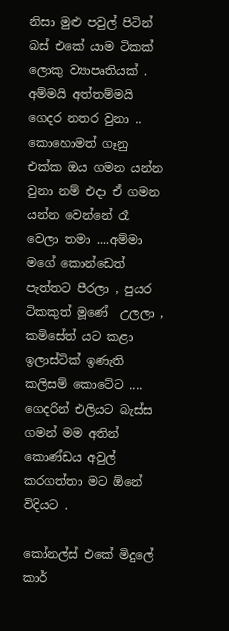නිසා මුළු පවුල් පිටින් බස් එකේ යාම ටිකක් ලොකු ව්‍යාපෘතියක් . අම්මයි අත්තම්මයි  ගෙදර නතර වුනා .. කොහොමත් ගෑනු එක්ක ඔය ගමන යන්න වුනා නම් එදා ඒ ගමන යන්න වෙන්නේ රෑ වෙලා තමා ....අම්මා මගේ කොන්ඩෙත්  පැත්තට පීරලා , පුයර ටිකකුත් මූණේ  උලලා , කමිසේත් යට කළා ඉලාස්ටික් ඉණැති කලිසම් කොටේට .... ගෙදරින් එලියට බැස්ස ගමන් මම අතින් කොණ්ඩය අවුල් කරගත්තා මට ඕනේ විදියට .

කෝනල්ස් එකේ මිදුලේ කාර්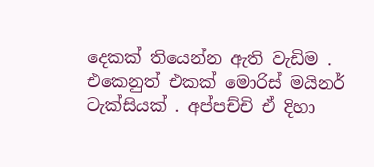දෙකක් තියෙන්න ඇති වැඩිම . එකෙනුත් එකක් මොරිස් මයිනර් ටැක්සියක් . අප්පච්චි ඒ දිහා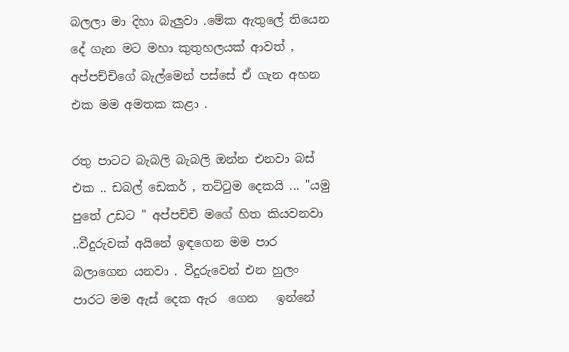බලලා මා දිහා බැලුවා .මේක ඇතුලේ තියෙන දේ ගැන මට මහා කුතුහලයක් ආවත් , අප්පච්චිගේ බැල්මෙන් පස්සේ ඒ ගැන අහන එක මම අමතක කළා .

රතු පාටට බැබලි බැබලි ඔන්න එනවා බස් එක .. ඩබල් ඩෙකර් , තට්ටුම දෙකයි ... "යමු පුතේ උඩට " අප්පච්චි මගේ හිත කියවනවා ..වීදුරුවක් අයිනේ ඉඳගෙන මම පාර බලාගෙන යනවා . වීදුරුවෙන් එන හුලං  පාරට මම ඇස් දෙක ඇර  ගෙන   ඉන්නේ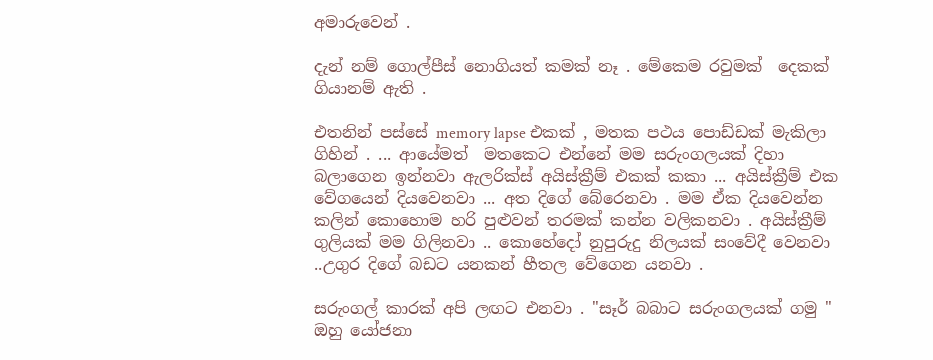අමාරුවෙන් .

දැන් නම් ගොල්පීස් නොගියත් කමක් නෑ . මේකෙම රවුමක්  දෙකක් ගියානම් ඇති .

එතනින් පස්සේ memory lapse එකක් , මතක පථය පොඩ්ඩක් මැකිලා ගිහින් . ... ආයේමත්  මතකෙට එන්නේ මම සරුංගලයක් දිහා බලාගෙන ඉන්නවා ඇලරික්ස් අයිස්ක්‍රීම් එකක් කකා ... අයිස්ක්‍රීම් එක වේගයෙන් දියවෙනවා ... අත දිගේ බේරෙනවා . මම ඒක දියවෙන්න කලින් කොහොම හරි පුළුවන් තරමක් කන්න වලිකනවා . අයිස්ක්‍රීම් ගුලියක් මම ගිලිනවා .. කොහේදෝ නුපුරුදු නිලයක් සංවේදී වෙනවා ..උගුර දිගේ බඩට යනකන් හීතල වේගෙන යනවා .

සරුංගල් කාරක් අපි ලඟට එනවා . "සෑර් බබාට සරුංගලයක් ගමු " ඔහු යෝජනා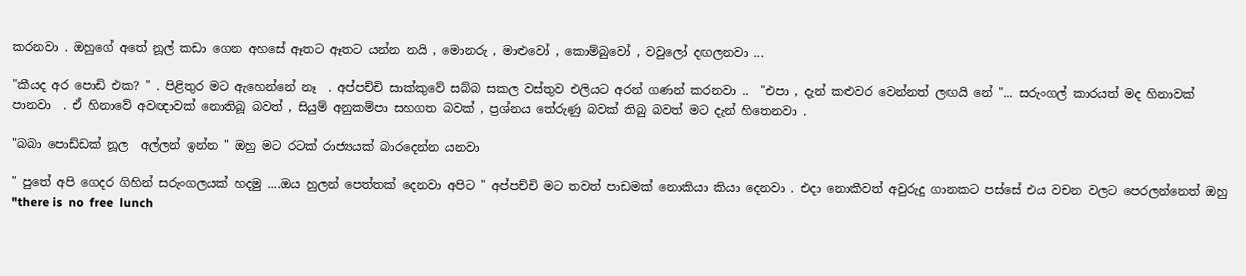කරනවා . ඔහුගේ අතේ නූල් කඩා ගෙන අහසේ ඈතට ඈතට යන්න නයි , මොනරු , මාළුවෝ , කොම්බුවෝ , වවුලෝ දඟලනවා ...

"කීයද අර පොඩි එක? " . පිළිතුර මට ඇහෙන්නේ නෑ  . අප්පච්චි සාක්කුවේ සබ්බ සකල වස්තුව එලියට අරන් ගණන් කරනවා ..  "එපා , දැන් කළුවර වෙන්නත් ලඟයි නේ "... සරුංගල් කාරයත් මද හිනාවක් පානවා  . ඒ හිනාවේ අවඥාවක් නොතිබූ බවත් , සියුම් අනුකම්පා සහගත බවක් , ප්‍රශ්නය තේරුණු බවක් තිබු බවත් මට දැන් හිතෙනවා .

"බබා පොඩ්ඩක් නූල  අල්ලන් ඉන්න " ඔහු මට රටක් රාජ්‍යයක් බාරදෙන්න යනවා

" පුතේ අපි ගෙදර ගිහින් සරුංගලයක් හදමු ....ඔය හුලන් පෙත්තක් දෙනවා අපිට " අප්පච්චි මට තවත් පාඩමක් නොකියා කියා දෙනවා . එදා නොකීවත් අවුරුදු ගානකට පස්සේ එය වචන වලට පෙරලන්නෙත් ඔහු
"there is  no  free  lunch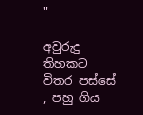"

අවුරුදු තිහකට විතර පස්සේ , පහු ගිය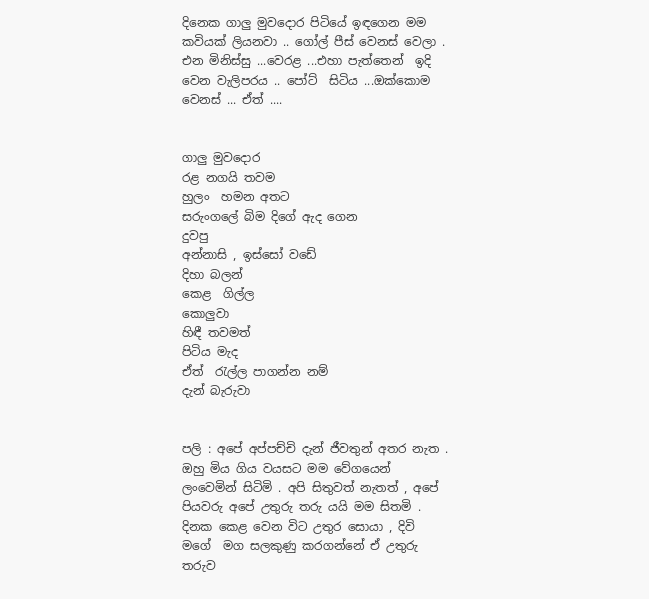දිනෙක ගාලු මුවදොර පිටියේ ඉඳගෙන මම කවියක් ලියනවා .. ගෝල් පීස් වෙනස් වෙලා . එන මිනිස්සු ...වෙරළ ...එහා පැත්තෙන්  ඉදි වෙන වැලිපරය .. පෝට්  සිටිය ...ඔක්කොම වෙනස් ... ඒත් ....


ගාලු මුවදොර
රළ නගයි තවම
හුලං  හමන අතට
සරුංගලේ බිම දිගේ ඇද ගෙන
දුවපු
අන්නාසි , ඉස්සෝ වඩේ
දිහා බලන්
කෙළ  ගිල්ල
කොලුවා
හිඳී තවමත්
පිටිය මැද
ඒත්  රැල්ල පාගන්න නම්
දැන් බැරුවා


පලි : අපේ අප්පච්චි දැන් ජීවතුන් අතර නැත . ඔහු මිය ගිය වයසට මම වේගයෙන් ලංවෙමින් සිටිමි . අපි සිතුවත් නැතත් , අපේ පියවරු අපේ උතුරු තරු යයි මම සිතමි . දිනක කෙළ වෙන විට උතුර සොයා , දිවි මගේ  මග සලකුණු කරගන්නේ ඒ උතුරු තරුව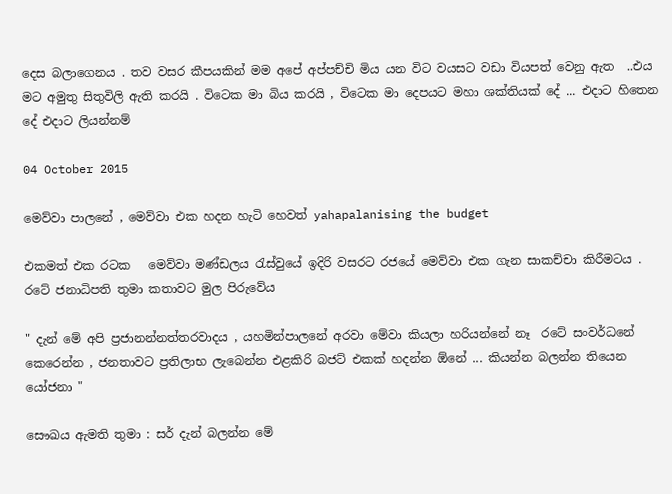දෙස බලාගෙනය . තව වසර කීපයකින් මම අපේ අප්පච්චි මිය යන විට වයසට වඩා වියපත් වෙනු ඇත  ..එය මට අමුතු සිතුවිලි ඇති කරයි . විටෙක මා බිය කරයි , විටෙක මා දෙපයට මහා ශක්තියක් දේ ... එදාට හිතෙන දේ එදාට ලියන්නම්

04 October 2015

මෙව්වා පාලනේ , මෙව්වා එක හදන හැටි හෙවත් yahapalanising the budget

එකමත් එක රටක   මෙව්වා මණ්ඩලය රැස්වුයේ ඉදිරි වසරට රජයේ මෙව්වා එක ගැන සාකච්චා කිරීමටය . රටේ ජනාධිපති තුමා කතාවට මුල පිරුවේය

" දැන් මේ අපි ප්‍රජානන්නත්තරවාදය , යහමින්පාලනේ අරවා මේවා කියලා හරියන්නේ නෑ  රටේ සංවර්ධනේ  කෙරෙන්න , ජනතාවට ප්‍රතිලාභ ලැබෙන්න එළකිරි බජට් එකක් හදන්න ඕනේ ... කියන්න බලන්න තියෙන යෝජනා "

සෞඛය ඇමති තුමා : සර් දැන් බලන්න මේ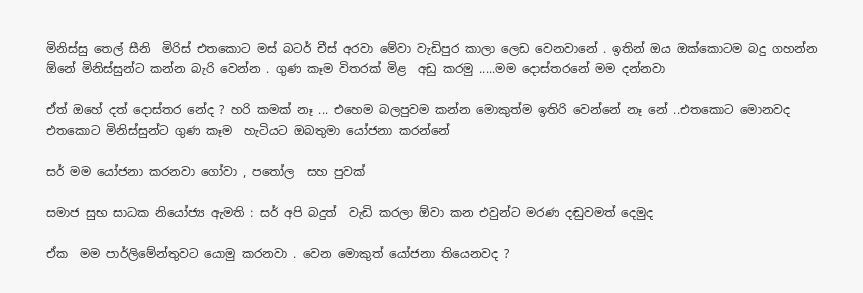මිනිස්සු තෙල් සීනි  මිරිස් එතකොට මස් බටර් චීස් අරවා මේවා වැඩිපුර කාලා ලෙඩ වෙනවානේ . ඉතින් ඔය ඔක්කොටම බදු ගහන්න ඕනේ මිනිස්සුන්ට කන්න බැරි වෙන්න . ගුණ කෑම විතරක් මිළ  අඩු කරමු .....මම දොස්තරනේ මම දන්නවා

ඒත් ඔහේ දත් දොස්තර නේද ? හරි කමක් නෑ ... එහෙම බලපුවම කන්න මොකුත්ම ඉතිරි වෙන්නේ නෑ නේ ..එතකොට මොනවද එතකොට මිනිස්සුන්ට ගුණ කෑම  හැටියට ඔබතුමා යෝජනා කරන්නේ

සර් මම යෝජනා කරනවා ගෝවා , පතෝල  සහ පුවක්

සමාජ සුභ සාධක නියෝජ්‍ය ඇමති : සර් අපි බදුත්  වැඩි කරලා ඕවා කන එවුන්ට මරණ දඬුවමත් දෙමුද

ඒක  මම පාර්ලිමේන්තුවට යොමු කරනවා . වෙන මොකුත් යෝජනා තියෙනවද ?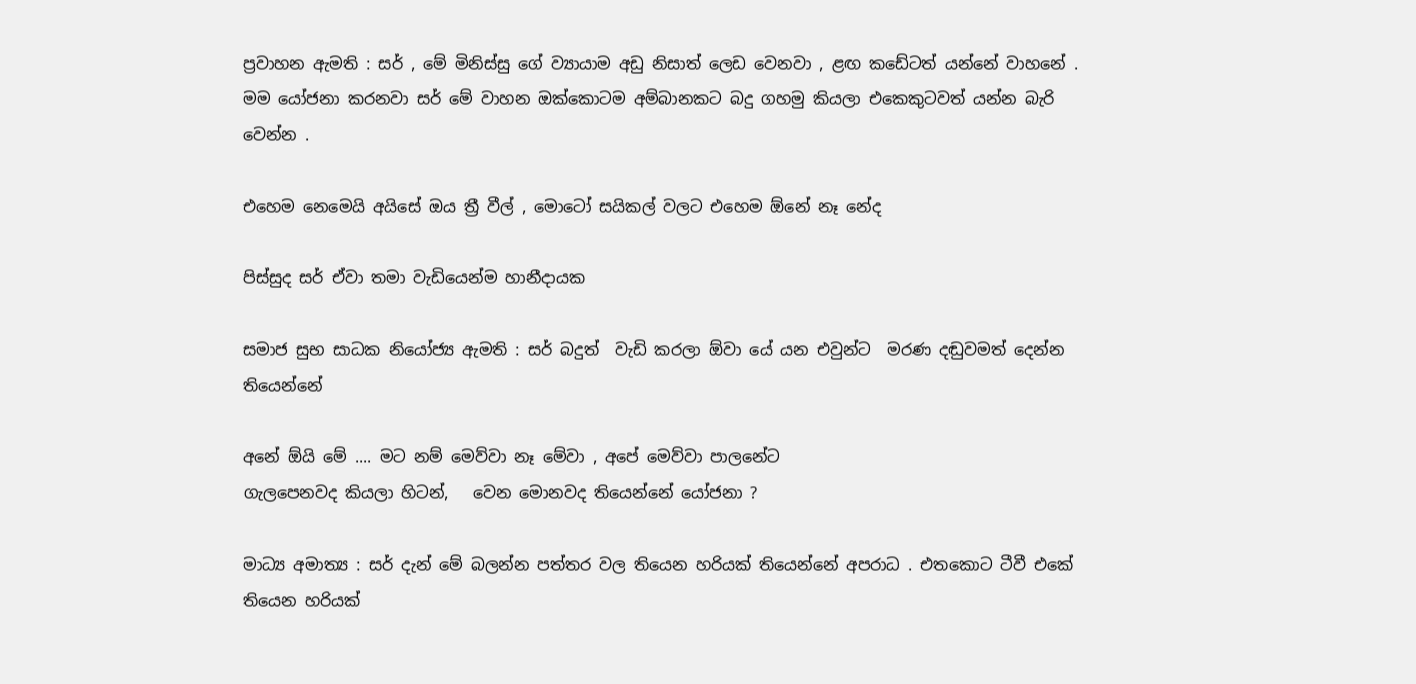ප්‍රවාහන ඇමති : සර් , මේ මිනිස්සු ගේ ව්‍යායාම අඩු නිසාත් ලෙඩ වෙනවා , ළඟ කඩේටත් යන්නේ වාහනේ . මම යෝජනා කරනවා සර් මේ වාහන ඔක්කොටම අම්බානකට බදු ගහමු කියලා එකෙකුටවත් යන්න බැරි වෙන්න .

එහෙම නෙමෙයි අයිසේ ඔය ත්‍රී වීල් , මොටෝ සයිකල් වලට එහෙම ඕනේ නෑ නේද

පිස්සුද සර් ඒවා තමා වැඩියෙන්ම හානීදායක

සමාජ සුභ සාධක නියෝජ්‍ය ඇමති : සර් බදුත්  වැඩි කරලා ඕවා යේ යන එවුන්ට  මරණ දඬුවමත් දෙන්න  තියෙන්නේ

අනේ ඕයි මේ .... මට නම් මෙව්වා නෑ මේවා , අපේ මෙව්වා පාලනේට
ගැලපෙනවද කියලා හිටන්,   වෙන මොනවද තියෙන්නේ යෝජනා ?

මාධ්‍ය අමාත්‍ය : සර් දැන් මේ බලන්න පත්තර වල තියෙන හරියක් තියෙන්නේ අපරාධ . එතකොට ටීවී එකේ තියෙන හරියක්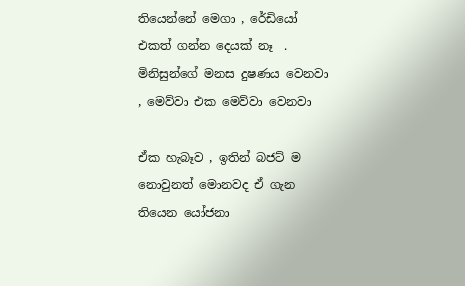තියෙන්නේ මෙගා , රේඩියෝ එකත් ගන්න දෙයක් නෑ  . මිනිසුන්ගේ මනස දුෂණය වෙනවා , මෙව්වා එක මෙව්වා වෙනවා

ඒක හැබෑව , ඉතින් බජට් ම නොවුනත් මොනවද ඒ ගැන තියෙන යෝජනා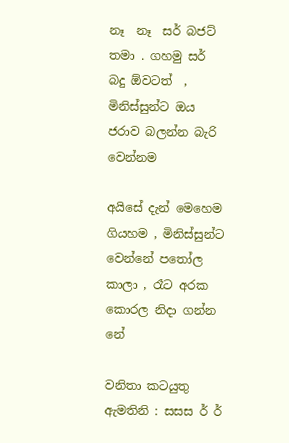නෑ  නෑ  සර් බජට් තමා . ගහමු සර් බදු ඕවටත්  , මිනිස්සුන්ට ඔය ජරාව බලන්න බැරි වෙන්නම

අයිසේ දැන් මෙහෙම ගියහම , මිනිස්සුන්ට වෙන්නේ පතෝල කාලා , රෑට අරක කොරල නිදා ගන්න නේ

වනිතා කටයුතු ඇමතිනි : සසස ර් ර්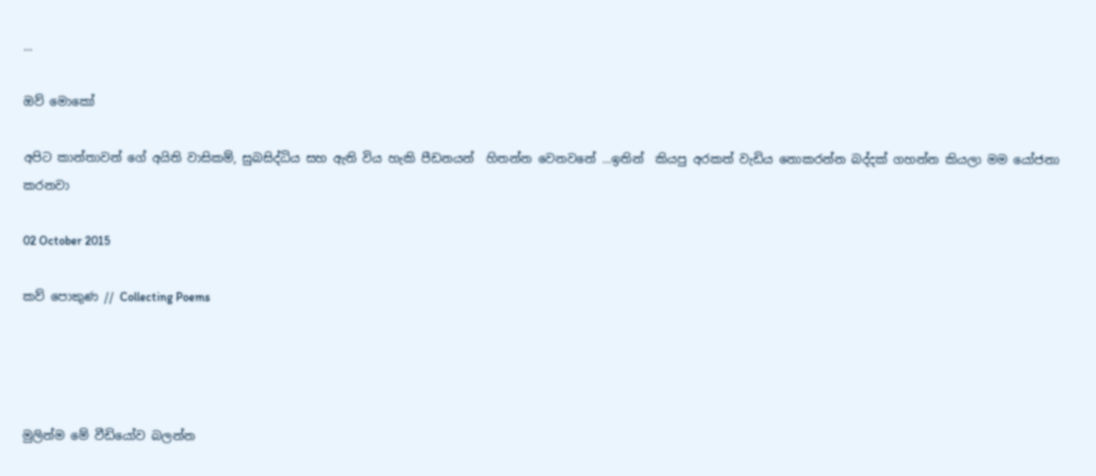...

ඔව් මොකෝ

අපිට කාන්තාවන් ගේ අයිති වාසිකම්, සුබසිද්ධිය සහ ඇති විය හැකි පීඩනයන්  හිතන්න වෙනවනේ ...ඉතින්  කියපු අරකත් වැඩිය නොකරන්න බද්දක් ගහන්න කියලා මම යෝජනා කරනවා

02 October 2015

කව් පොකුණ // Collecting Poems




මුලින්ම මේ වීඩියෝව බලන්න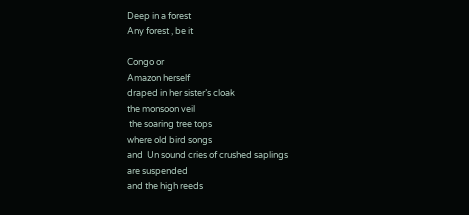Deep in a forest
Any forest , be it

Congo or
Amazon herself
draped in her sister’s cloak
the monsoon veil
 the soaring tree tops
where old bird songs
and  Un sound cries of crushed saplings
are suspended
and the high reeds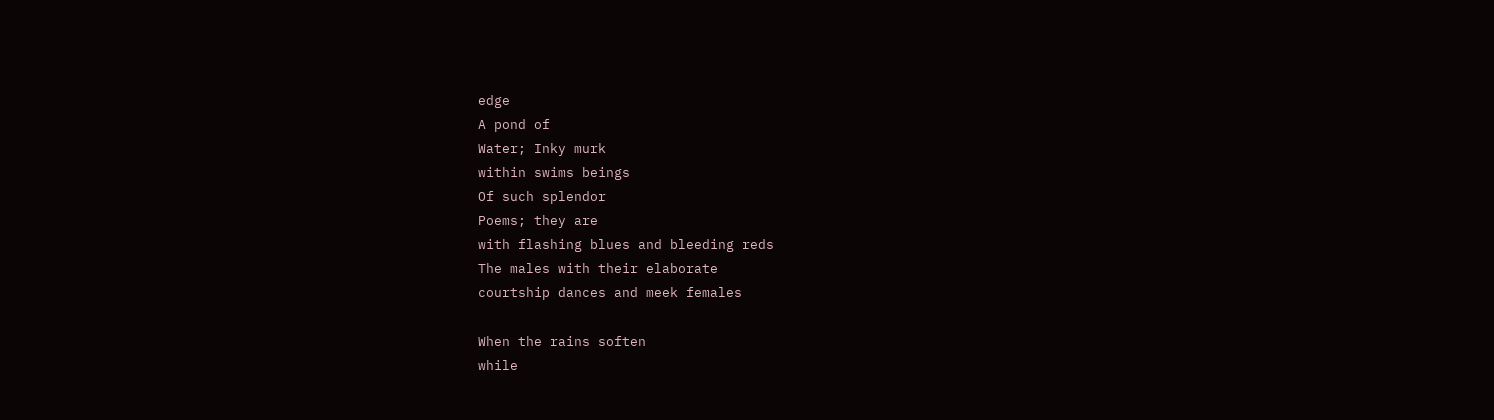edge
A pond of
Water; Inky murk
within swims beings
Of such splendor
Poems; they are
with flashing blues and bleeding reds
The males with their elaborate
courtship dances and meek females

When the rains soften
while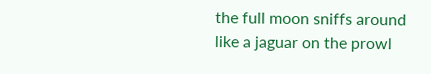the full moon sniffs around
like a jaguar on the prowl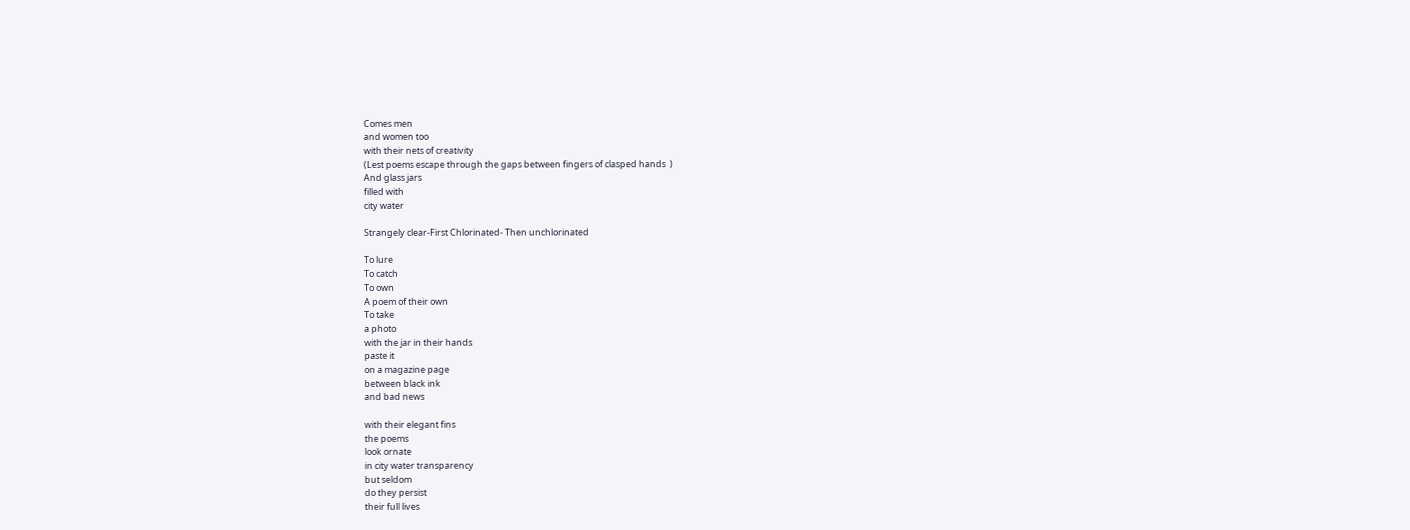Comes men
and women too
with their nets of creativity
(Lest poems escape through the gaps between fingers of clasped hands  )
And glass jars
filled with
city water

Strangely clear-First Chlorinated- Then unchlorinated

To lure
To catch
To own
A poem of their own
To take
a photo
with the jar in their hands
paste it
on a magazine page
between black ink
and bad news

with their elegant fins
the poems
look ornate
in city water transparency
but seldom
do they persist
their full lives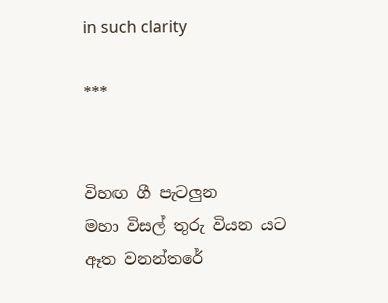in such clarity

***


විහඟ ගී පැටලුන
මහා විසල් තුරු වියන යට
ඈත වනන්තරේ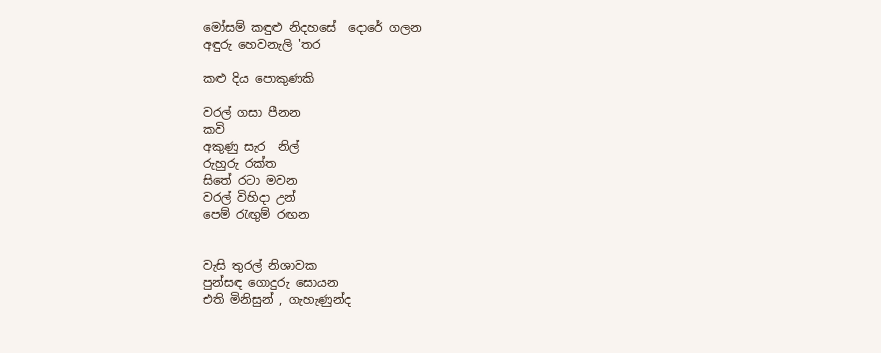මෝසම් කඳුළු නිදහසේ  දොරේ ගලන
අඳුරු හෙවනැලි 'තර

කළු දිය පොකුණකි

වරල් ගසා පීනන
කවි
අකුණු සැර  නිල්
රුහුරු රක්ත
සිතේ රටා මවන
වරල් විහිදා උන්
පෙම් රැඟුම් රඟන


වැසි තුරල් නිශාවක
පුන්සඳ ගොදුරු සොයන
එති මිනිසුන් , ගැහැණුන්ද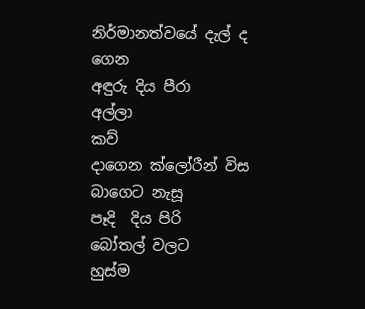නිර්මානත්වයේ දැල් ද ගෙන
අඳුරු දිය පීරා
අල්ලා
කව්
දාගෙන ක්ලෝරීන් විස බාගෙට නැසූ
පෑදි  දිය පිරි
බෝතල් වලට
හුස්ම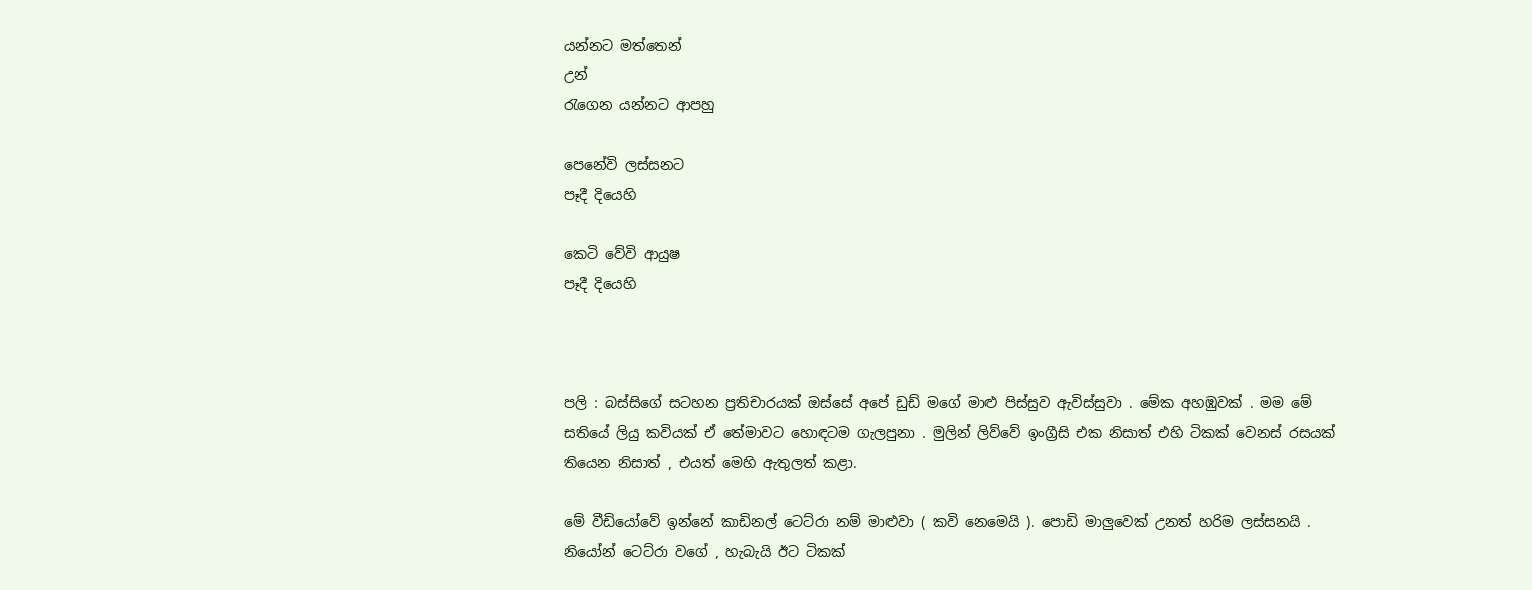යන්නට මත්තෙන්
උන්
රැගෙන යන්නට ආපහු

පෙනේවි ලස්සනට
පෑදී දියෙහි

කෙටි වේවි ආයුෂ
පෑදී දියෙහි



පලි : බස්සිගේ සටහන ප්‍රතිචාරයක් ඔස්සේ අපේ ඩුඩ් මගේ මාළු පිස්සුව ඇවිස්සුවා . මේක අහඹුවක් . මම මේ සතියේ ලියු කවියක් ඒ තේමාවට හොඳටම ගැලපුනා . මුලින් ලිව්වේ ඉංග්‍රීසි එක නිසාත් එහි ටිකක් වෙනස් රසයක් තියෙන නිසාත් , එයත් මෙහි ඇතුලත් කළා.

මේ වීඩියෝවේ ඉන්නේ කාඩිනල් ටෙට්රා නම් මාළුවා ( කවි නෙමෙයි ). පොඩි මාලුවෙක් උනත් හරිම ලස්සනයි . නියෝන් ටෙට්රා වගේ , හැබැයි ඊට ටිකක්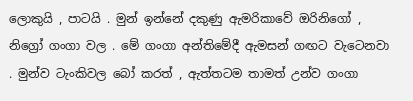ලොකුයි , පාටයි . මුන් ඉන්නේ දකුණු ඇමරිකාවේ ඔරිනිගෝ , නිග්‍රෝ ගංගා වල . මේ ගංගා අන්තිමේදී ඇමසන් ගඟට වැටෙනවා . මුන්ව ටැංකිවල බෝ කරත් , ඇත්තටම තාමත් උන්ව ගංගා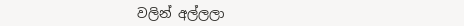වලින් අල්ලලා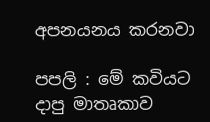අපනයනය කරනවා

පපලි : මේ කවියට දාපු මාතෘකාව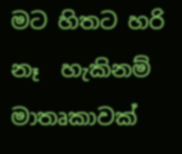මට හිතට හරි නෑ  හැකිනම් මාතෘකාවක්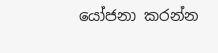යෝජනා කරන්න